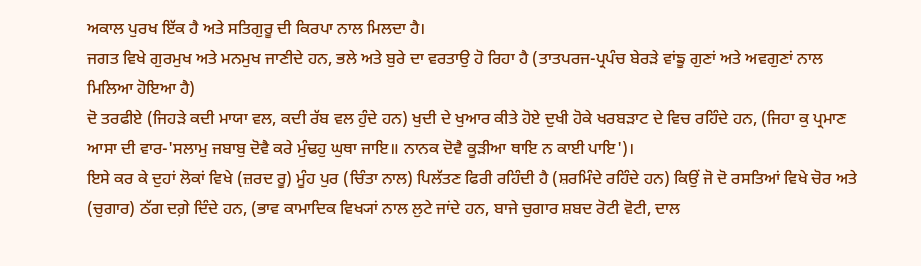ਅਕਾਲ ਪੁਰਖ ਇੱਕ ਹੈ ਅਤੇ ਸਤਿਗੁਰੂ ਦੀ ਕਿਰਪਾ ਨਾਲ ਮਿਲਦਾ ਹੈ।
ਜਗਤ ਵਿਖੇ ਗੁਰਮੁਖ ਅਤੇ ਮਨਮੁਖ ਜਾਣੀਦੇ ਹਨ, ਭਲੇ ਅਤੇ ਬੁਰੇ ਦਾ ਵਰਤਾਉ ਹੋ ਰਿਹਾ ਹੈ (ਤਾਤਪਰਜ-ਪ੍ਰਪੰਚ ਬੇਰੜੇ ਵਾਂਙੂ ਗੁਣਾਂ ਅਤੇ ਅਵਗੁਣਾਂ ਨਾਲ ਮਿਲਿਆ ਹੋਇਆ ਹੈ)
ਦੋ ਤਰਫੀਏ (ਜਿਹੜੇ ਕਦੀ ਮਾਯਾ ਵਲ, ਕਦੀ ਰੱਬ ਵਲ ਹੁੰਦੇ ਹਨ) ਖੁਦੀ ਦੇ ਖੁਆਰ ਕੀਤੇ ਹੋਏ ਦੁਖੀ ਹੋਕੇ ਖਰਬੜਾਟ ਦੇ ਵਿਚ ਰਹਿੰਦੇ ਹਨ, (ਜਿਹਾ ਕੁ ਪ੍ਰਮਾਣ ਆਸਾ ਦੀ ਵਾਰ-'ਸਲਾਮੁ ਜਬਾਬੁ ਦੋਵੈ ਕਰੇ ਮੁੰਢਹੁ ਘੁਥਾ ਜਾਇ॥ ਨਾਨਕ ਦੋਵੈ ਕੂੜੀਆ ਥਾਇ ਨ ਕਾਈ ਪਾਇ')।
ਇਸੇ ਕਰ ਕੇ ਦੁਹਾਂ ਲੋਕਾਂ ਵਿਖੇ (ਜ਼ਰਦ ਰੂ) ਮੂੰਹ ਪੁਰ (ਚਿੰਤਾ ਨਾਲ) ਪਿਲੱਤਣ ਫਿਰੀ ਰਹਿੰਦੀ ਹੈ (ਸ਼ਰਮਿੰਦੇ ਰਹਿੰਦੇ ਹਨ) ਕਿਉਂ ਜੋ ਦੋ ਰਸਤਿਆਂ ਵਿਖੇ ਚੋਰ ਅਤੇ (ਚੁਗਾਰ) ਠੱਗ ਦਗ਼ੇ ਦਿੰਦੇ ਹਨ, (ਭਾਵ ਕਾਮਾਦਿਕ ਵਿਖ੍ਯਾਂ ਨਾਲ ਲੁਟੇ ਜਾਂਦੇ ਹਨ, ਬਾਜੇ ਚੁਗਾਰ ਸ਼ਬਦ ਰੋਟੀ ਵੋਟੀ, ਦਾਲ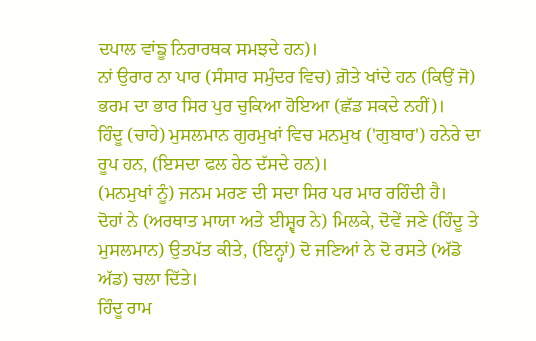ਦਪਾਲ ਵਾਂਙੂ ਨਿਰਾਰਥਕ ਸਮਝਦੇ ਹਨ)।
ਨਾਂ ਉਰਾਰ ਨਾ ਪਾਰ (ਸੰਸਾਰ ਸਮੁੰਦਰ ਵਿਚ) ਗ਼ੋਤੇ ਖਾਂਦੇ ਹਨ (ਕਿਉਂ ਜੋ) ਭਰਮ ਦਾ ਭਾਰ ਸਿਰ ਪੁਰ ਚੁਕਿਆ ਹੋਇਆ (ਛੱਡ ਸਕਦੇ ਨਹੀਂ)।
ਹਿੰਦੂ (ਚਾਹੇ) ਮੁਸਲਮਾਨ ਗੁਰਮੁਖਾਂ ਵਿਚ ਮਨਮੁਖ ('ਗੁਬਾਰ') ਹਨੇਰੇ ਦਾ ਰੂਪ ਹਨ, (ਇਸਦਾ ਫਲ ਹੇਠ ਦੱਸਦੇ ਹਨ)।
(ਮਨਮੁਖਾਂ ਨੂੰ) ਜਨਮ ਮਰਣ ਦੀ ਸਦਾ ਸਿਰ ਪਰ ਮਾਰ ਰਹਿੰਦੀ ਹੈ।
ਦੋਹਾਂ ਨੇ (ਅਰਥਾਤ ਮਾਯਾ ਅਤੇ ਈਸ਼੍ਵਰ ਨੇ) ਮਿਲਕੇ, ਦੋਵੇਂ ਜਣੇ (ਹਿੰਦੂ ਤੇ ਮੁਸਲਮਾਨ) ਉਤਪੱਤ ਕੀਤੇ, (ਇਨ੍ਹਾਂ) ਦੋ ਜਣਿਆਂ ਨੇ ਦੋ ਰਸਤੇ (ਅੱਡੋ ਅੱਡ) ਚਲਾ ਦਿੱਤੇ।
ਹਿੰਦੂ ਰਾਮ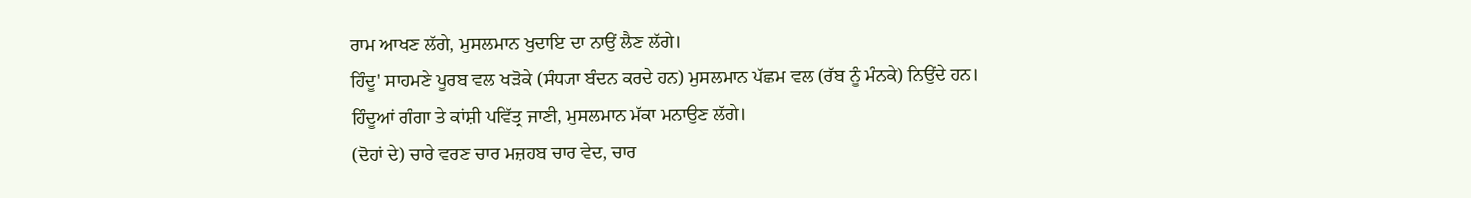ਰਾਮ ਆਖਣ ਲੱਗੇ, ਮੁਸਲਮਾਨ ਖੁਦਾਇ ਦਾ ਨਾਉਂ ਲੈਣ ਲੱਗੇ।
ਹਿੰਦੂ' ਸਾਹਮਣੇ ਪੂਰਬ ਵਲ ਖੜੋਕੇ (ਸੰਧ੍ਯਾ ਬੰਦਨ ਕਰਦੇ ਹਨ) ਮੁਸਲਮਾਨ ਪੱਛਮ ਵਲ (ਰੱਬ ਨੂੰ ਮੰਨਕੇ) ਨਿਉਂਦੇ ਹਨ।
ਹਿੰਦੂਆਂ ਗੰਗਾ ਤੇ ਕਾਂਸ਼ੀ ਪਵਿੱਤ੍ਰ ਜਾਣੀ, ਮੁਸਲਮਾਨ ਮੱਕਾ ਮਨਾਉਣ ਲੱਗੇ।
(ਦੋਹਾਂ ਦੇ) ਚਾਰੇ ਵਰਣ ਚਾਰ ਮਜ਼ਹਬ ਚਾਰ ਵੇਦ, ਚਾਰ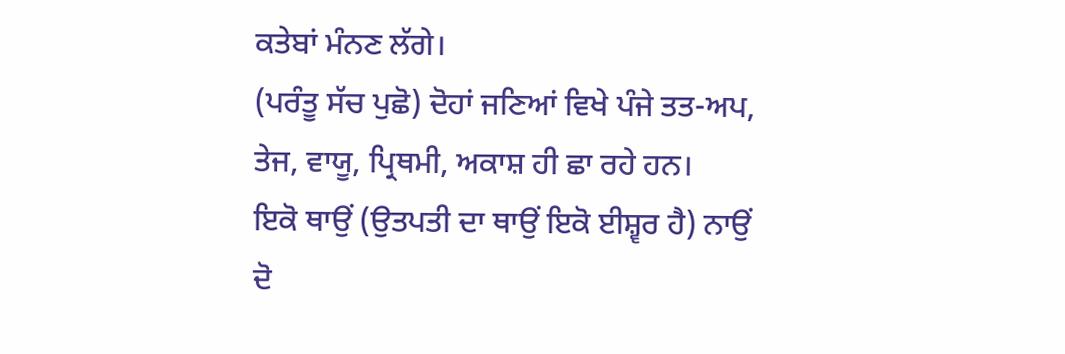ਕਤੇਬਾਂ ਮੰਨਣ ਲੱਗੇ।
(ਪਰੰਤੂ ਸੱਚ ਪੁਛੋ) ਦੋਹਾਂ ਜਣਿਆਂ ਵਿਖੇ ਪੰਜੇ ਤਤ-ਅਪ, ਤੇਜ, ਵਾਯੂ, ਪ੍ਰਿਥਮੀ, ਅਕਾਸ਼ ਹੀ ਛਾ ਰਹੇ ਹਨ।
ਇਕੋ ਥਾਉਂ (ਉਤਪਤੀ ਦਾ ਥਾਉਂ ਇਕੋ ਈਸ਼੍ਵਰ ਹੈ) ਨਾਉਂ ਦੋ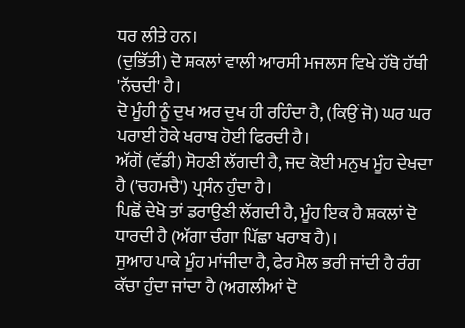ਧਰ ਲੀਤੇ ਹਨ।
(ਦੁਭਿੱਤੀ) ਦੋ ਸ਼ਕਲਾਂ ਵਾਲੀ ਆਰਸੀ ਮਜਲਸ ਵਿਖੇ ਹੱਥੋ ਹੱਥੀ 'ਨੱਚਦੀ' ਹੈ।
ਦੋ ਮੂੰਹੀ ਨੂੰ ਦੁਖ ਅਰ ਦੁਖ ਹੀ ਰਹਿੰਦਾ ਹੈ, (ਕਿਉਂ ਜੋ) ਘਰ ਘਰ ਪਰਾਈ ਹੋਕੇ ਖਰਾਬ ਹੋਈ ਫਿਰਦੀ ਹੈ।
ਅੱਗੋਂ (ਵੱਡੀ) ਸੋਹਣੀ ਲੱਗਦੀ ਹੈ, ਜਦ ਕੋਈ ਮਨੁਖ ਮੂੰਹ ਦੇਖਦਾ ਹੈ ('ਚਹਮਚੈ') ਪ੍ਰਸੰਨ ਹੁੰਦਾ ਹੈ।
ਪਿਛੋਂ ਦੇਖੋ ਤਾਂ ਡਰਾਉਣੀ ਲੱਗਦੀ ਹੈ, ਮੂੰਹ ਇਕ ਹੈ ਸ਼ਕਲਾਂ ਦੋ ਧਾਰਦੀ ਹੈ (ਅੱਗਾ ਚੰਗਾ ਪਿੱਛਾ ਖਰਾਬ ਹੈ)।
ਸੁਆਹ ਪਾਕੇ ਮੂੰਹ ਮਾਂਜੀਦਾ ਹੈ, ਫੇਰ ਮੈਲ ਭਰੀ ਜਾਂਦੀ ਹੈ ਰੰਗ ਕੱਚਾ ਹੁੰਦਾ ਜਾਂਦਾ ਹੈ (ਅਗਲੀਆਂ ਦੋ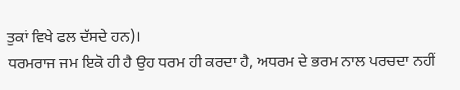ਤੁਕਾਂ ਵਿਖੇ ਫਲ ਦੱਸਦੇ ਹਨ)।
ਧਰਮਰਾਜ ਜਮ ਇਕੋ ਹੀ ਹੈ ਉਹ ਧਰਮ ਹੀ ਕਰਦਾ ਹੈ, ਅਧਰਮ ਦੇ ਭਰਮ ਨਾਲ ਪਰਚਦਾ ਨਹੀਂ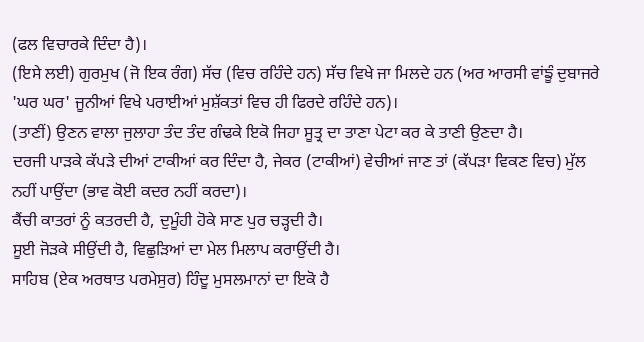(ਫਲ ਵਿਚਾਰਕੇ ਦਿੰਦਾ ਹੈ)।
(ਇਸੇ ਲਈ) ਗੁਰਮੁਖ (ਜੋ ਇਕ ਰੰਗ) ਸੱਚ (ਵਿਚ ਰਹਿੰਦੇ ਹਨ) ਸੱਚ ਵਿਖੇ ਜਾ ਮਿਲਦੇ ਹਨ (ਅਰ ਆਰਸੀ ਵਾਂਙੂੰ ਦੁਬਾਜਰੇ 'ਘਰ ਘਰ' ਜੂਨੀਆਂ ਵਿਖੇ ਪਰਾਈਆਂ ਮੁਸ਼ੱਕਤਾਂ ਵਿਚ ਹੀ ਫਿਰਦੇ ਰਹਿੰਦੇ ਹਨ)।
(ਤਾਣੀਂ) ਉਣਨ ਵਾਲਾ ਜੁਲਾਹਾ ਤੰਦ ਤੰਦ ਗੰਢਕੇ ਇਕੋ ਜਿਹਾ ਸੂਤ੍ਰ ਦਾ ਤਾਣਾ ਪੇਟਾ ਕਰ ਕੇ ਤਾਣੀ ਉਣਦਾ ਹੈ।
ਦਰਜੀ ਪਾੜਕੇ ਕੱਪੜੇ ਦੀਆਂ ਟਾਕੀਆਂ ਕਰ ਦਿੰਦਾ ਹੈ, ਜੇਕਰ (ਟਾਕੀਆਂ) ਵੇਚੀਆਂ ਜਾਣ ਤਾਂ (ਕੱਪੜਾ ਵਿਕਣ ਵਿਚ) ਮੁੱਲ ਨਹੀਂ ਪਾਉਂਦਾ (ਭਾਵ ਕੋਈ ਕਦਰ ਨਹੀਂ ਕਰਦਾ)।
ਕੈਂਚੀ ਕਾਤਰਾਂ ਨੂੰ ਕਤਰਦੀ ਹੈ, ਦੁਮੂੰਹੀ ਹੋਕੇ ਸਾਣ ਪੁਰ ਚੜ੍ਹਦੀ ਹੈ।
ਸੂਈ ਜੋੜਕੇ ਸੀਉਂਦੀ ਹੈ, ਵਿਛੁੜਿਆਂ ਦਾ ਮੇਲ ਮਿਲਾਪ ਕਰਾਉਂਦੀ ਹੈ।
ਸਾਹਿਬ (ਏਕ ਅਰਥਾਤ ਪਰਮੇਸੁਰ) ਹਿੰਦੂ ਮੁਸਲਮਾਨਾਂ ਦਾ ਇਕੋ ਹੈ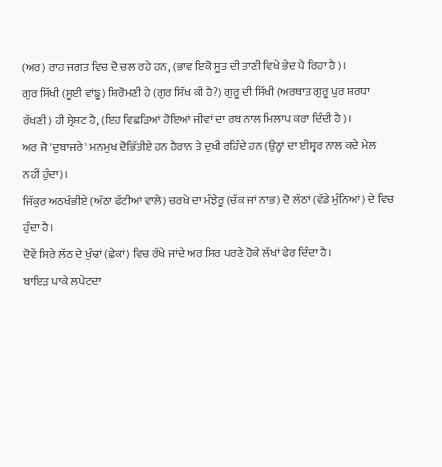(ਅਰ) ਰਾਹ ਜਗਤ ਵਿਚ ਦੋ ਚਲ ਰਹੇ ਹਨ, (ਭਾਵ ਇਕੋ ਸੂਤ ਦੀ ਤਾਣੀ ਵਿਖੇ ਭੇਦ ਪੈ ਰਿਹਾ ਹੈ)।
ਗੁਰ ਸਿੱਖੀ (ਸੂਈ ਵਾਂਙੂ) ਸ਼ਿਰੋਮਣੀ ਹੇ (ਗੁਰ ਸਿੱਖ ਕੀ ਹੈ?) ਗੁਰੂ ਦੀ ਸਿੱਖੀ (ਅਰਥਾਤ ਗੁਰੂ ਪੁਰ ਸ਼ਰਧਾ ਰੱਖਣੀ) ਹੀ ਸ੍ਰੇਸ਼ਟ ਹੈ, (ਇਹ ਵਿਛੜਿਆਂ ਹੋਇਆਂ ਜੀਵਾਂ ਦਾ ਰਬ ਨਾਲ ਮਿਲਾਪ ਕਰਾ ਦਿੰਦੀ ਹੈ)।
ਅਰ ਜੋ 'ਦੁਬਾਜਰੇ' ਮਨਮੁਖ ਦੋਭਿੱਤੀਏ ਹਨ ਹੈਰਾਨ ਤੇ ਦੁਖੀ ਰਹਿੰਦੇ ਹਨ (ਉਨ੍ਹਾਂ ਦਾ ਈਸ਼੍ਵਰ ਨਾਲ ਕਦੇ ਮੇਲ ਨਹੀਂ ਹੁੰਦਾ)।
ਜਿੱਕੁਰ ਅਠਖੰਭੀਏ (ਅੱਠਾ ਫੱਟੀਆਂ ਵਾਲੇ) ਚਰਖੇ ਦਾ ਮੰਝੇਰੂ (ਚੱਕ ਜਾਂ ਨਾਭ) ਦੋ ਲੱਠਾਂ (ਵੱਡੇ ਮੁੰਨਿਆਂ) ਦੇ ਵਿਚ ਹੁੰਦਾ ਹੈ।
ਦੋਵੇਂ ਸਿਰੇ ਲੱਠ ਦੇ ਖੁੰਢਾਂ (ਛੇਕਾਂ) ਵਿਚ ਰੱਖੇ ਜਾਂਦੇ ਅਰ ਸਿਰ ਪਰਣੇ ਹੋਕੇ ਲੱਖਾਂ ਫੇਰ ਦਿੰਦਾ ਹੈ।
ਬਾਇੜ ਪਾਕੇ ਲਪੇਟਦਾ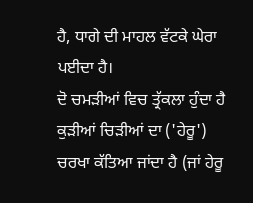ਹੈ, ਧਾਗੇ ਦੀ ਮਾਹਲ ਵੱਟਕੇ ਘੇਰਾ ਪਈਦਾ ਹੈ।
ਦੋ ਚਮੜੀਆਂ ਵਿਚ ਤ੍ਰੱਕਲਾ ਹੁੰਦਾ ਹੈ ਕੁੜੀਆਂ ਚਿੜੀਆਂ ਦਾ ('ਹੇਰੂ') ਚਰਖਾ ਕੱਤਿਆ ਜਾਂਦਾ ਹੈ (ਜਾਂ ਹੇਰੂ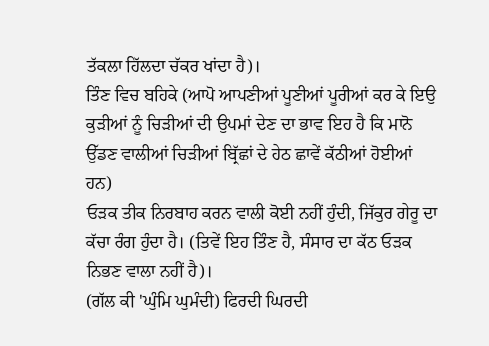ਤੱਕਲਾ ਹਿੱਲਦਾ ਚੱਕਰ ਖਾਂਦਾ ਹੈ)।
ਤਿੰਣ ਵਿਚ ਬਹਿਕੇ (ਆਪੋ ਆਪਣੀਆਂ ਪੂਣੀਆਂ ਪੂਰੀਆਂ ਕਰ ਕੇ ਇਉ ਕੁੜੀਆਂ ਨੂੰ ਚਿੜੀਆਂ ਦੀ ਉਪਮਾਂ ਦੇਣ ਦਾ ਭਾਵ ਇਹ ਹੈ ਕਿ ਮਾਨੋ ਉੱਡਣ ਵਾਲੀਆਂ ਚਿੜੀਆਂ ਬ੍ਰਿੱਛਾਂ ਦੇ ਹੇਠ ਛਾਵੇਂ ਕੱਠੀਆਂ ਹੋਈਆਂ ਹਨ)
ਓੜਕ ਤੀਕ ਨਿਰਬਾਹ ਕਰਨ ਵਾਲੀ ਕੋਈ ਨਹੀਂ ਹੁੰਦੀ, ਜਿੱਕੁਰ ਗੇਰੂ ਦਾ ਕੱਚਾ ਰੰਗ ਹੁੰਦਾ ਹੈ। (ਤਿਵੇਂ ਇਹ ਤਿੰਣ ਹੈ, ਸੰਸਾਰ ਦਾ ਕੱਠ ਓੜਕ ਨਿਭਣ ਵਾਲਾ ਨਹੀਂ ਹੈ)।
(ਗੱਲ ਕੀ 'ਘੁੰਮਿ ਘੁਮੰਦੀ) ਫਿਰਦੀ ਘਿਰਦੀ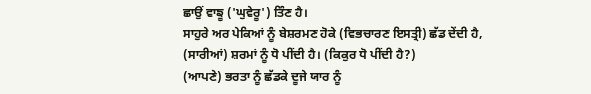ਛਾਉਂ ਵਾਙੂ ('ਘੁਵੇਰੂ') ਤਿੰਣ ਹੈ।
ਸਾਹੁਰੇ ਅਰ ਪੇਕਿਆਂ ਨੂੰ ਬੇਸ਼ਰਮਣ ਹੋਕੇ (ਵਿਭਚਾਰਣ ਇਸਤ੍ਰੀ) ਛੱਡ ਦੇਂਦੀ ਹੈ, (ਸਾਰੀਆਂ) ਸ਼ਰਮਾਂ ਨੂੰ ਧੋ ਪੀਂਦੀ ਹੈ। (ਕਿਕੁਰ ਧੋ ਪੀਂਦੀ ਹੈ?)
(ਆਪਣੇ) ਭਰਤਾ ਨੂੰ ਛੱਡਕੇ ਦੂਜੇ ਯਾਰ ਨੂੰ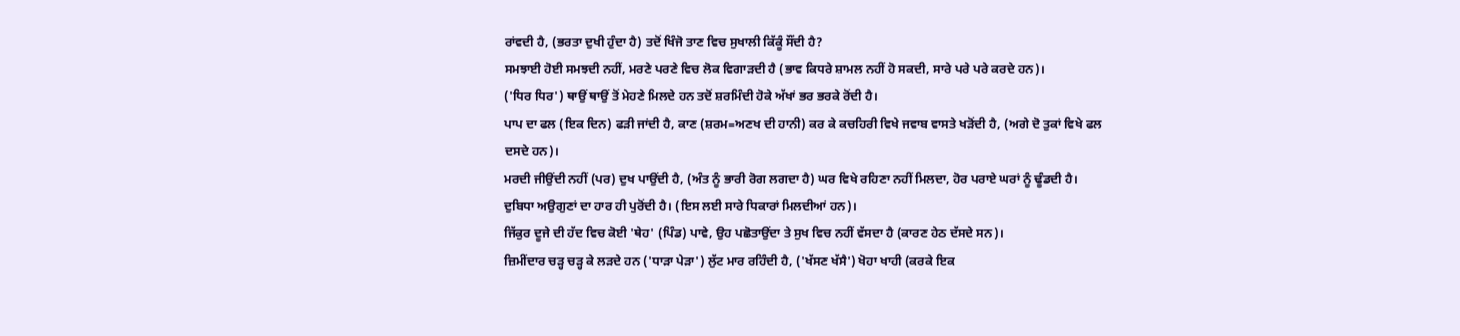ਰਾਂਵਦੀ ਹੈ, (ਭਰਤਾ ਦੁਖੀ ਹੁੰਦਾ ਹੈ) ਤਦੋਂ ਖਿੰਜੋ ਤਾਣ ਵਿਚ ਸੁਖਾਲੀ ਕਿੱਕੂੰ ਸੌਂਦੀ ਹੈ?
ਸਮਝਾਈ ਹੋਈ ਸਮਝਦੀ ਨਹੀਂ, ਮਰਣੇ ਪਰਣੇ ਵਿਚ ਲੋਕ ਵਿਗਾੜਦੀ ਹੈ (ਭਾਵ ਕਿਧਰੇ ਸ਼ਾਮਲ ਨਹੀਂ ਹੋ ਸਕਦੀ, ਸਾਰੇ ਪਰੇ ਪਰੇ ਕਰਦੇ ਹਨ)।
('ਧਿਰ ਧਿਰ') ਥਾਉਂ ਥਾਉਂ ਤੋਂ ਮੇਹਣੇ ਮਿਲਦੇ ਹਨ ਤਦੋਂ ਸ਼ਰਮਿੰਦੀ ਹੋਕੇ ਅੱਖਾਂ ਭਰ ਭਰਕੇ ਰੋਂਦੀ ਹੈ।
ਪਾਪ ਦਾ ਫਲ (ਇਕ ਦਿਨ) ਫੜੀ ਜਾਂਦੀ ਹੈ, ਕਾਣ (ਸ਼ਰਮ=ਅਣਖ ਦੀ ਹਾਨੀ) ਕਰ ਕੇ ਕਚਹਿਰੀ ਵਿਖੇ ਜਵਾਬ ਵਾਸਤੇ ਖੜੋਂਦੀ ਹੈ, (ਅਗੇ ਦੋ ਤੁਕਾਂ ਵਿਖੇ ਫਲ ਦਸਦੇ ਹਨ)।
ਮਰਦੀ ਜੀਉਂਦੀ ਨਹੀਂ (ਪਰ) ਦੁਖ ਪਾਉਂਦੀ ਹੈ, (ਅੰਤ ਨੂੰ ਭਾਰੀ ਰੋਗ ਲਗਦਾ ਹੈ) ਘਰ ਵਿਖੇ ਰਹਿਣਾ ਨਹੀਂ ਮਿਲਦਾ, ਹੋਰ ਪਰਾਏ ਘਰਾਂ ਨੂੰ ਢੂੰਡਦੀ ਹੈ।
ਦੁਬਿਧਾ ਅਉਗੁਣਾਂ ਦਾ ਹਾਰ ਹੀ ਪੁਰੋਂਦੀ ਹੈ। (ਇਸ ਲਈ ਸਾਰੇ ਧਿਕਾਰਾਂ ਮਿਲਦੀਆਂ ਹਨ)।
ਜਿੱਕੁਰ ਦੂਜੇ ਦੀ ਹੱਦ ਵਿਚ ਕੋਈ 'ਥੇਹ' (ਪਿੰਡ) ਪਾਵੇ, ਉਹ ਪਛੋਤਾਉਂਦਾ ਤੇ ਸੁਖ ਵਿਚ ਨਹੀਂ ਵੱਸਦਾ ਹੈ (ਕਾਰਣ ਹੇਠ ਦੱਸਦੇ ਸਨ)।
ਜ਼ਿਮੀਂਦਾਰ ਚੜ੍ਹ ਚੜ੍ਹ ਕੇ ਲੜਦੇ ਹਨ ('ਧਾੜਾ ਪੇੜਾ') ਲੁੱਟ ਮਾਰ ਰਹਿੰਦੀ ਹੈ, ('ਖੱਸਣ ਖੱਸੈ') ਖੋਹਾ ਖਾਹੀ (ਕਰਕੇ ਇਕ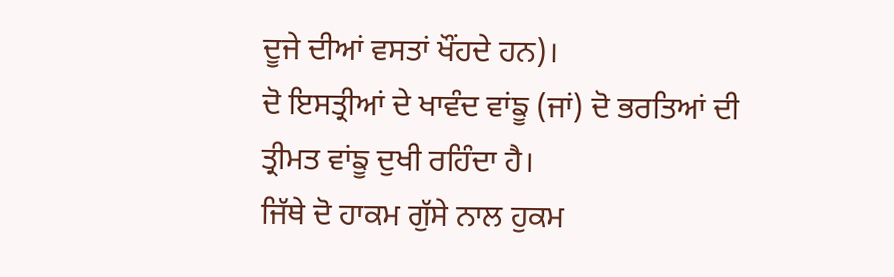ਦੂਜੇ ਦੀਆਂ ਵਸਤਾਂ ਖੌਂਹਦੇ ਹਨ)।
ਦੋ ਇਸਤ੍ਰੀਆਂ ਦੇ ਖਾਵੰਦ ਵਾਂਙੂ (ਜਾਂ) ਦੋ ਭਰਤਿਆਂ ਦੀ ਤ੍ਰੀਮਤ ਵਾਂਙੂ ਦੁਖੀ ਰਹਿੰਦਾ ਹੈ।
ਜਿੱਥੇ ਦੋ ਹਾਕਮ ਗੁੱਸੇ ਨਾਲ ਹੁਕਮ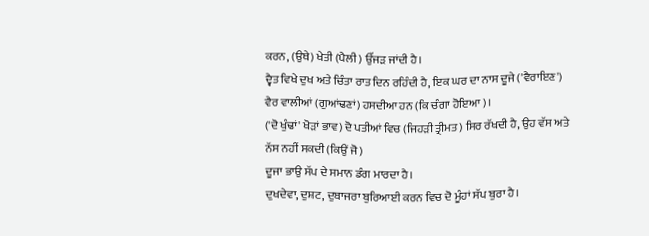ਕਰਨ, (ਉਥੇ) ਖੇਤੀ (ਪੈਲੀ) ਉੱਜੜ ਜਾਂਦੀ ਹੈ।
ਦ੍ਵੈਤ ਵਿਖੇ ਦੁਖ ਅਤੇ ਚਿੰਤਾ ਰਾਤ ਦਿਨ ਰਹਿੰਦੀ ਹੈ, ਇਕ ਘਰ ਦਾ ਨਾਸ ਦੂਜੇ ('ਵੈਰਾਇਣ') ਵੈਰ ਵਾਲੀਆਂ (ਗੁਆਂਢਣਾਂ) ਹਸਦੀਆ ਹਨ (ਕਿ ਚੰਗਾ ਹੋਇਆ)।
('ਦੋ ਖੁੰਢਾਂ' ਖੋੜਾਂ ਭਾਵ) ਦੋ ਪਤੀਆਂ ਵਿਚ (ਜਿਹੜੀ ਤ੍ਰੀਮਤ) ਸਿਰ ਰੱਖਦੀ ਹੈ, ਉਹ ਵੱਸ ਅਤੇ ਨੱਸ ਨਹੀਂ ਸਕਦੀ (ਕਿਉਂ ਜੋ)
ਦੂਜਾ ਭਾਉ ਸੱਪ ਦੇ ਸਮਾਨ ਡੰਗ ਮਾਰਦਾ ਹੈ।
ਦੁਖਦੇਵਾ, ਦੁਸ਼ਟ, ਦੁਬਾਜਰਾ ਬੁਰਿਆਈ ਕਰਨ ਵਿਚ ਦੋ ਮੂੰਹਾਂ ਸੱਪ ਬੁਰਾ ਹੈ।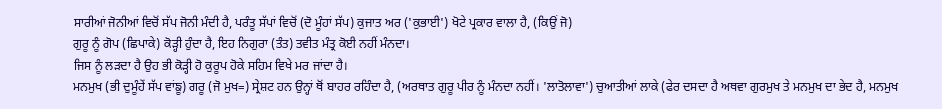ਸਾਰੀਆਂ ਜੋਨੀਆਂ ਵਿਚੋਂ ਸੱਪ ਜੋਨੀ ਮੰਦੀ ਹੈ, ਪਰੰਤੂ ਸੱਪਾਂ ਵਿਚੋਂ (ਦੋ ਮੂੰਹਾਂ ਸੱਪ) ਕੁਜਾਤ ਅਰ ('ਕੁਭਾਈ') ਖੋਟੇ ਪ੍ਰਕਾਰ ਵਾਲਾ ਹੈ, (ਕਿਉਂ ਜੋ)
ਗੁਰੂ ਨੂੰ ਗੋਪ (ਛਿਪਾਕੇ) ਕੋੜ੍ਹੀ ਹੁੰਦਾ ਹੈ, ਇਹ ਨਿਗੁਰਾ (ਤੰਤ) ਤਵੀਤ ਮੰਤ੍ਰ ਕੋਈ ਨਹੀਂ ਮੰਨਦਾ।
ਜਿਸ ਨੂੰ ਲੜਦਾ ਹੈ ਉਹ ਭੀ ਕੋੜ੍ਹੀ ਹੋ ਕੁਰੂਪ ਹੋਕੇ ਸਹਿਮ ਵਿਖੇ ਮਰ ਜਾਂਦਾ ਹੈ।
ਮਨਮੁਖ (ਭੀ ਦੁਮੂੰਹੇਂ ਸੱਪ ਵਾਂਙੂ) ਗਰੂ (ਜੋ ਮੁਖ=) ਸ੍ਰੇਸ਼ਟ ਹਨ ਉਨ੍ਹਾਂ ਥੋਂ ਬਾਹਰ ਰਹਿੰਦਾ ਹੈ, (ਅਰਥਾਤ ਗੁਰੂ ਪੀਰ ਨੂੰ ਮੰਨਦਾ ਨਹੀਂ। 'ਲਾਤੋਲਾਵਾ') ਚੁਆਤੀਆਂ ਲਾਕੇ (ਫੇਰ ਦਸਦਾ ਹੈ ਅਥਵਾ ਗੁਰਮੁਖ ਤੇ ਮਨਮੁਖ ਦਾ ਭੇਦ ਹੈ, ਮਨਮੁਖ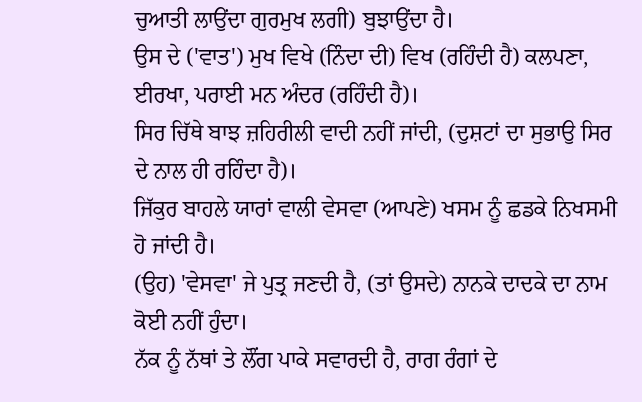ਚੁਆਤੀ ਲਾਉਂਦਾ ਗੁਰਮੁਖ ਲਗੀ) ਬੁਝਾਉਂਦਾ ਹੈ।
ਉਸ ਦੇ ('ਵਾਤ') ਮੁਖ ਵਿਖੇ (ਨਿੰਦਾ ਦੀ) ਵਿਖ (ਰਹਿੰਦੀ ਹੈ) ਕਲਪਣਾ, ਈਰਖਾ, ਪਰਾਈ ਮਨ ਅੰਦਰ (ਰਹਿੰਦੀ ਹੈ)।
ਸਿਰ ਚਿੱਥੇ ਬਾਝ ਜ਼ਹਿਰੀਲੀ ਵਾਦੀ ਨਹੀਂ ਜਾਂਦੀ, (ਦੁਸ਼ਟਾਂ ਦਾ ਸੁਭਾਉ ਸਿਰ ਦੇ ਨਾਲ ਹੀ ਰਹਿੰਦਾ ਹੈ)।
ਜਿੱਕੁਰ ਬਾਹਲੇ ਯਾਰਾਂ ਵਾਲੀ ਵੇਸਵਾ (ਆਪਣੇ) ਖਸਮ ਨੂੰ ਛਡਕੇ ਨਿਖਸਮੀ ਹੋ ਜਾਂਦੀ ਹੈ।
(ਉਹ) 'ਵੇਸਵਾ' ਜੇ ਪੁਤ੍ਰ ਜਣਦੀ ਹੈ, (ਤਾਂ ਉਸਦੇ) ਨਾਨਕੇ ਦਾਦਕੇ ਦਾ ਨਾਮ ਕੋਈ ਨਹੀਂ ਹੁੰਦਾ।
ਨੱਕ ਨੂੰ ਨੱਥਾਂ ਤੇ ਲੌਂਗ ਪਾਕੇ ਸਵਾਰਦੀ ਹੈ, ਰਾਗ ਰੰਗਾਂ ਦੇ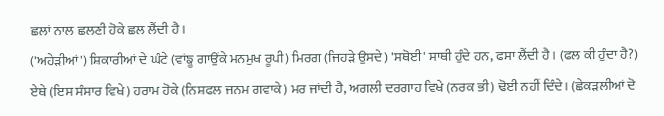ਛਲਾਂ ਨਾਲ ਛਲਣੀ ਹੋਕੇ ਛਲ ਲੈਂਦੀ ਹੈ।
('ਅਹੇੜੀਆਂ') ਸ਼ਿਕਾਰੀਆਂ ਦੇ ਘੰਟੇ (ਵਾਂਙੂ ਗਾਉਂਕੇ ਮਨਮੁਖ ਰੂਪੀ) ਮਿਰਗ (ਜਿਹੜੇ ਉਸਦੇ) 'ਸਥੋਈ' ਸਾਥੀ ਹੁੰਦੇ ਹਨ, ਫਸਾ ਲੈਂਦੀ ਹੈ। (ਫਲ ਕੀ ਹੁੰਦਾ ਹੈ?)
ਏਥੇ (ਇਸ ਸੰਸਾਰ ਵਿਖੇ) ਹਰਾਮ ਹੋਕੇ (ਨਿਸ਼ਫਲ ਜਨਮ ਗਵਾਕੇ) ਮਰ ਜਾਂਦੀ ਹੈ, ਅਗਲੀ ਦਰਗਾਹ ਵਿਖੇ (ਨਰਕ ਭੀ) ਢੋਈ ਨਹੀਂ ਦਿੰਦੇ। (ਛੇਕੜਲੀਆਂ ਦੋ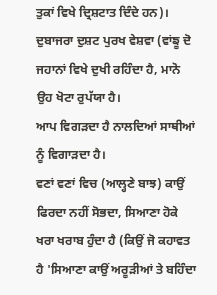ਤੁਕਾਂ ਵਿਖੇ ਦ੍ਰਿਸ਼ਟਾਤ ਦਿੰਦੇ ਹਨ)।
ਦੁਬਾਜਰਾ ਦੁਸ਼ਟ ਪੁਰਖ ਵੇਸ਼ਵਾ (ਵਾਂਙੂ ਦੋ ਜਹਾਨਾਂ ਵਿਖੇ ਦੁਖੀ ਰਹਿੰਦਾ ਹੈ, ਮਾਨੋ ਉਹ ਖੋਟਾ ਰੁਪੱਯਾ ਹੈ।
ਆਪ ਵਿਗੜਦਾ ਹੈ ਨਾਲਦਿਆਂ ਸਾਥੀਆਂ ਨੂੰ ਵਿਗਾੜਦਾ ਹੈ।
ਵਣਾਂ ਵਣਾਂ ਵਿਚ (ਆਲ੍ਹਣੇ ਬਾਝ) ਕਾਉਂ ਫਿਰਦਾ ਨਹੀਂ ਸੋਭਦਾ, ਸਿਆਣਾ ਹੋਕੇ ਖਰਾ ਖਰਾਬ ਹੁੰਦਾ ਹੈ (ਕਿਉਂ ਜੋ ਕਹਾਵਤ ਹੈ 'ਸਿਆਣਾ ਕਾਉਂ ਅਰੂੜੀਆਂ ਤੇ ਬਹਿੰਦਾ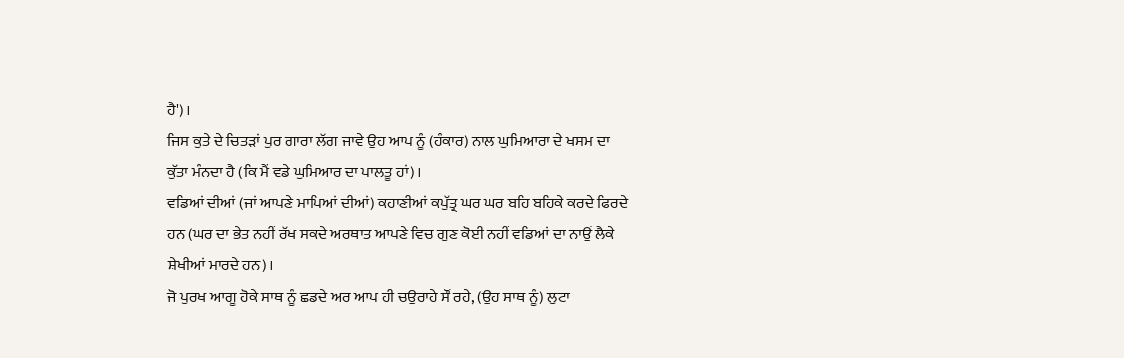ਹੈ')।
ਜਿਸ ਕੁਤੇ ਦੇ ਚਿਤੜਾਂ ਪੁਰ ਗਾਰਾ ਲੱਗ ਜਾਵੇ ਉਹ ਆਪ ਨੂੰ (ਹੰਕਾਰ) ਨਾਲ ਘੁਮਿਆਰਾ ਦੇ ਖਸਮ ਦਾ ਕੁੱਤਾ ਮੰਨਦਾ ਹੈ (ਕਿ ਮੈਂ ਵਡੇ ਘੁਮਿਆਰ ਦਾ ਪਾਲਤੂ ਹਾਂ)।
ਵਡਿਆਂ ਦੀਆਂ (ਜਾਂ ਆਪਣੇ ਮਾਪਿਆਂ ਦੀਆਂ) ਕਹਾਣੀਆਂ ਕਪੁੱਤ੍ਰ ਘਰ ਘਰ ਬਹਿ ਬਹਿਕੇ ਕਰਦੇ ਫਿਰਦੇ ਹਨ (ਘਰ ਦਾ ਭੇਤ ਨਹੀਂ ਰੱਖ ਸਕਦੇ ਅਰਥਾਤ ਆਪਣੇ ਵਿਚ ਗੁਣ ਕੋਈ ਨਹੀਂ ਵਡਿਆਂ ਦਾ ਨਾਉਂ ਲੈਕੇ ਸ਼ੇਖੀਆਂ ਮਾਰਦੇ ਹਨ)।
ਜੋ ਪੁਰਖ ਆਗੂ ਹੋਕੇ ਸਾਥ ਨੂੰ ਛਡਦੇ ਅਰ ਆਪ ਹੀ ਚਉਰਾਹੇ ਸੌਂ ਰਹੇ, (ਉਹ ਸਾਥ ਨੂੰ) ਲੁਟਾ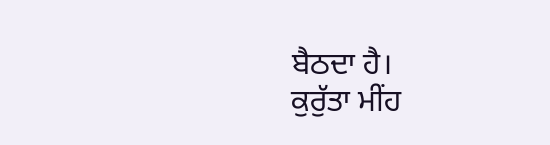ਬੈਠਦਾ ਹੈ।
ਕੁਰੁੱਤਾ ਮੀਂਹ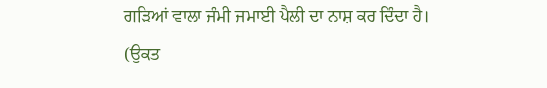ਗੜਿਆਂ ਵਾਲਾ ਜੰਮੀ ਜਮਾਈ ਪੈਲੀ ਦਾ ਨਾਸ਼ ਕਰ ਦਿੰਦਾ ਹੈ। (ਉਕਤ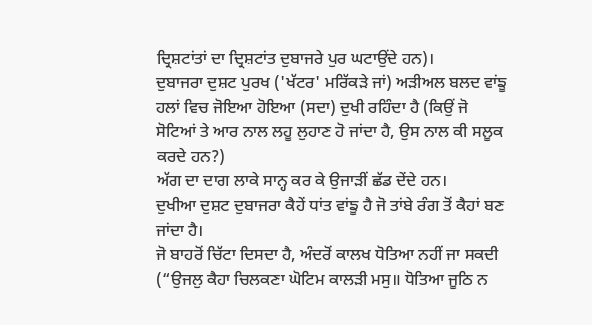ਦ੍ਰਿਸ਼ਟਾਂਤਾਂ ਦਾ ਦ੍ਰਿਸ਼ਟਾਂਤ ਦੁਬਾਜਰੇ ਪੁਰ ਘਟਾਉਂਦੇ ਹਨ)।
ਦੁਬਾਜਰਾ ਦੁਸ਼ਟ ਪੁਰਖ ('ਖੱਟਰ' ਮਰਿੱਕੜੇ ਜਾਂ) ਅੜੀਅਲ ਬਲਦ ਵਾਂਙੂ ਹਲਾਂ ਵਿਚ ਜੋਇਆ ਹੋਇਆ (ਸਦਾ) ਦੁਖੀ ਰਹਿੰਦਾ ਹੈ (ਕਿਉਂ ਜੋ ਸੋਟਿਆਂ ਤੇ ਆਰ ਨਾਲ ਲਹੂ ਲੁਹਾਣ ਹੋ ਜਾਂਦਾ ਹੈ, ਉਸ ਨਾਲ ਕੀ ਸਲੂਕ ਕਰਦੇ ਹਨ?)
ਅੱਗ ਦਾ ਦਾਗ ਲਾਕੇ ਸਾਨ੍ਹ ਕਰ ਕੇ ਉਜਾੜੀਂ ਛੱਡ ਦੇਂਦੇ ਹਨ।
ਦੁਖੀਆ ਦੁਸ਼ਟ ਦੁਬਾਜਰਾ ਕੈਹੇਂ ਧਾਂਤ ਵਾਂਙੂ ਹੈ ਜੋ ਤਾਂਬੇ ਰੰਗ ਤੋਂ ਕੈਹਾਂ ਬਣ ਜਾਂਦਾ ਹੈ।
ਜੋ ਬਾਹਰੋਂ ਚਿੱਟਾ ਦਿਸਦਾ ਹੈ, ਅੰਦਰੋਂ ਕਾਲਖ ਧੋਤਿਆ ਨਹੀਂ ਜਾ ਸਕਦੀ (“ਉਜਲੁ ਕੈਹਾ ਚਿਲਕਣਾ ਘੋਟਿਮ ਕਾਲੜੀ ਮਸੁ॥ ਧੋਤਿਆ ਜੂਠਿ ਨ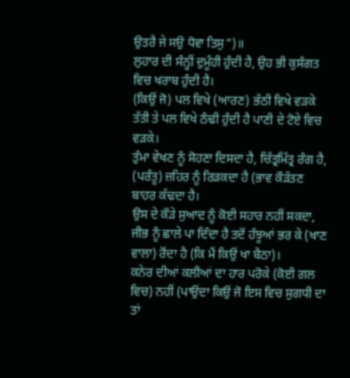ਉਤਰੈ ਜੇ ਸਉ ਧੋਵਾ ਤਿਸੁ”)॥
ਲੁਹਾਰ ਦੀ ਸੰਨ੍ਹੀਂ ਦੁਮੂੰਹੀ ਹੁੰਦੀ ਹੈ, ਉਹ ਭੀ ਕੁਸੰਗਤ ਵਿਚ ਖਰਾਬ ਹੁੰਦੀ ਹੈ।
(ਕਿਉਂ ਜੋ) ਪਲ ਵਿਖੇ (ਆਰਣ) ਭੱਠੀ ਵਿਖੇ ਵੜਕੇ ਤੱਤੀ ਤੇ ਪਲ ਵਿਖੇ ਠੰਢੀ ਹੁੰਦੀ ਹੈ ਪਾਣੀ ਦੇ ਟੋਏ ਵਿਚ ਵੜਕੇ।
ਤੁੰਮਾ ਵੇਖਣ ਨੂੰ ਸੋਹਣਾ ਦਿਸਦਾ ਹੈ, ਚਿੱਤ੍ਰਮਿੱਤ੍ਰ ਰੰਗ ਹੈ, (ਪਰੰਤੂ) ਜ਼ਹਿਰ ਨੂੰ ਰਿੜਕਦਾ ਹੈ (ਭਾਵ ਕੌੜੱਤਣ ਬਾਹਰ ਕੱਢਦਾ ਹੈ।
ਉਸ ਦੇ ਕੌੜੇ ਸੁਆਦ ਨੂੰ ਕੋਈ ਸਹਾਰ ਨਹੀਂ ਸਕਦਾ, ਜੀਭ ਨੂੰ ਛਾਲੇ ਪਾ ਦਿੰਦਾ ਹੈ ਤਦੋਂ ਹੰਝੂਆਂ ਭਰ ਕੇ (ਖਾਣ ਵਾਲਾ) ਰੋਂਦਾ ਹੈ (ਕਿ ਮੈਂ ਕਿਉਂ ਖਾ ਬੈਠਾ)।
ਕਨੇਰ ਦੀਆਂ ਕਲੀਆਂ ਦਾ ਹਾਰ ਪਰੋਕੇ (ਕੋਈ ਗਲ ਵਿਚ) ਨਹੀਂ (ਪਾਉਂਦਾ ਕਿਉਂ ਜੋ ਇਸ ਵਿਚ ਸੁਗਧੀ ਦਾ ਤਾਂ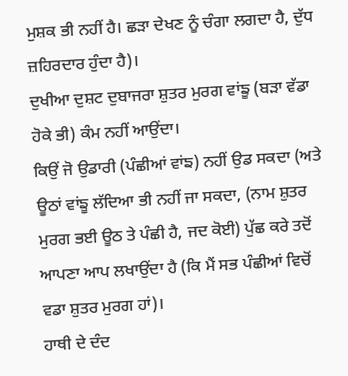ਮੁਸ਼ਕ ਭੀ ਨਹੀਂ ਹੈ। ਛੜਾ ਦੇਖਣ ਨੂੰ ਚੰਗਾ ਲਗਦਾ ਹੈ, ਦੁੱਧ ਜ਼ਹਿਰਦਾਰ ਹੁੰਦਾ ਹੈ)।
ਦੁਖੀਆ ਦੁਸ਼ਟ ਦੁਬਾਜਰਾ ਸ਼ੁਤਰ ਮੁਰਗ ਵਾਂਙੂ (ਬੜਾ ਵੱਡਾ ਹੋਕੇ ਭੀ) ਕੰਮ ਨਹੀਂ ਆਉਂਦਾ।
ਕਿਉਂ ਜੋ ਉਡਾਰੀ (ਪੰਛੀਆਂ ਵਾਂਙ) ਨਹੀਂ ਉਡ ਸਕਦਾ (ਅਤੇ ਊਠਾਂ ਵਾਂਙੂ ਲੱਦਿਆ ਭੀ ਨਹੀਂ ਜਾ ਸਕਦਾ, (ਨਾਮ ਸ਼ੁਤਰ ਮੁਰਗ ਭਈ ਊਠ ਤੇ ਪੰਛੀ ਹੈ, ਜਦ ਕੋਈ) ਪੁੱਛ ਕਰੇ ਤਦੋਂ ਆਪਣਾ ਆਪ ਲਖਾਉਂਦਾ ਹੈ (ਕਿ ਮੈਂ ਸਭ ਪੰਛੀਆਂ ਵਿਚੋਂ ਵਡਾ ਸ਼ੁਤਰ ਮੁਰਗ ਹਾਂ)।
ਹਾਥੀ ਦੇ ਦੰਦ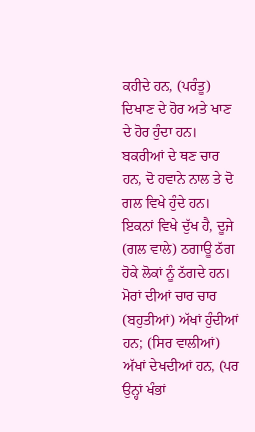ਕਹੀਦੇ ਹਨ, (ਪਰੰਤੂ) ਦਿਖਾਣ ਦੇ ਹੋਰ ਅਤੇ ਖਾਣ ਦੇ ਹੋਰ ਹੁੰਦਾ ਹਨ।
ਬਕਰੀਆਂ ਦੇ ਥਣ ਚਾਰ ਹਨ, ਦੋ ਹਵਾਨੇ ਨਾਲ ਤੇ ਦੋ ਗਲ ਵਿਖੇ ਹੁੰਦੇ ਹਨ।
ਇਕਨਾਂ ਵਿਖੇ ਦੁੱਖ ਹੈ, ਦੂਜੇ (ਗਲ ਵਾਲੇ) ਠਗਾਊ ਠੱਗ ਹੋਕੇ ਲੋਕਾਂ ਨੂੰ ਠੱਗਦੇ ਹਨ।
ਮੋਰਾਂ ਦੀਆਂ ਚਾਰ ਚਾਰ (ਬਹੁਤੀਆਂ) ਅੱਖਾਂ ਹੁੰਦੀਆਂ ਹਨ; (ਸਿਰ ਵਾਲੀਆਂ) ਅੱਖਾਂ ਦੇਖਦੀਆਂ ਹਨ, (ਪਰ ਉਨ੍ਹਾਂ ਖੰਭਾਂ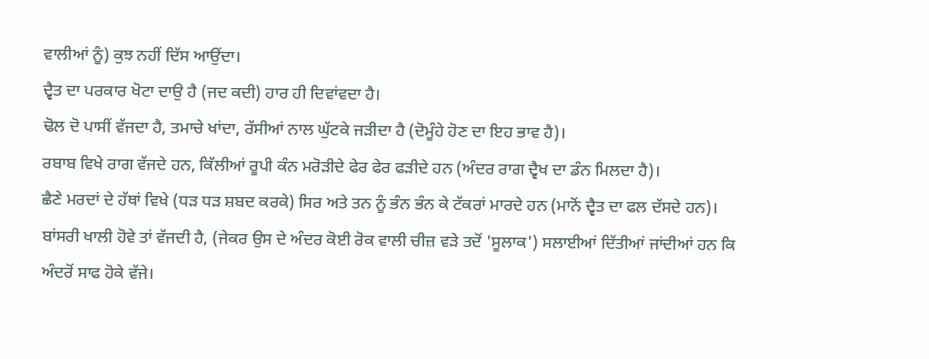ਵਾਲੀਆਂ ਨੂੰ) ਕੁਝ ਨਹੀਂ ਦਿੱਸ ਆਉਂਦਾ।
ਦ੍ਵੈਤ ਦਾ ਪਰਕਾਰ ਖੋਟਾ ਦਾਉ ਹੈ (ਜਦ ਕਦੀ) ਹਾਰ ਹੀ ਦਿਵਾਂਵਦਾ ਹੈ।
ਢੋਲ ਦੋ ਪਾਸੀਂ ਵੱਜਦਾ ਹੈ, ਤਮਾਚੇ ਖਾਂਦਾ, ਰੱਸੀਆਂ ਨਾਲ ਘੁੱਟਕੇ ਜੜੀਦਾ ਹੈ (ਦੋਮੂੰਹੇ ਹੋਣ ਦਾ ਇਹ ਭਾਵ ਹੈ)।
ਰਬਾਬ ਵਿਖੇ ਰਾਗ ਵੱਜਦੇ ਹਨ, ਕਿੱਲੀਆਂ ਰੂਪੀ ਕੰਨ ਮਰੋੜੀਦੇ ਫੇਰ ਫੇਰ ਫੜੀਦੇ ਹਨ (ਅੰਦਰ ਰਾਗ ਦ੍ਵੈਖ ਦਾ ਡੰਨ ਮਿਲਦਾ ਹੈ)।
ਛੈਣੇ ਮਰਦਾਂ ਦੇ ਹੱਥਾਂ ਵਿਖੇ (ਧੜ ਧੜ ਸ਼ਬਦ ਕਰਕੇ) ਸਿਰ ਅਤੇ ਤਨ ਨੂੰ ਭੰਨ ਭੰਨ ਕੇ ਟੱਕਰਾਂ ਮਾਰਦੇ ਹਨ (ਮਾਨੋਂ ਦ੍ਵੈਤ ਦਾ ਫਲ ਦੱਸਦੇ ਹਨ)।
ਬਾਂਸਰੀ ਖਾਲੀ ਹੋਵੇ ਤਾਂ ਵੱਜਦੀ ਹੈ, (ਜੇਕਰ ਉਸ ਦੇ ਅੰਦਰ ਕੋਈ ਰੋਕ ਵਾਲੀ ਚੀਜ਼ ਵੜੇ ਤਦੋਂ 'ਸੂਲਾਕ') ਸਲਾਈਆਂ ਦਿੱਤੀਆਂ ਜਾਂਦੀਆਂ ਹਨ ਕਿ ਅੰਦਰੋਂ ਸਾਫ ਹੋਕੇ ਵੱਜੇ।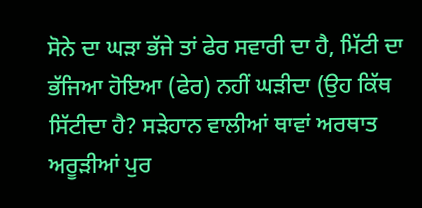ਸੋਨੇ ਦਾ ਘੜਾ ਭੱਜੇ ਤਾਂ ਫੇਰ ਸਵਾਰੀ ਦਾ ਹੈ, ਮਿੱਟੀ ਦਾ ਭੱਜਿਆ ਹੋਇਆ (ਫੇਰ) ਨਹੀਂ ਘੜੀਦਾ (ਉਹ ਕਿੱਥ ਸਿੱਟੀਦਾ ਹੈ? ਸੜੇਹਾਨ ਵਾਲੀਆਂ ਥਾਵਾਂ ਅਰਥਾਤ ਅਰੂੜੀਆਂ ਪੁਰ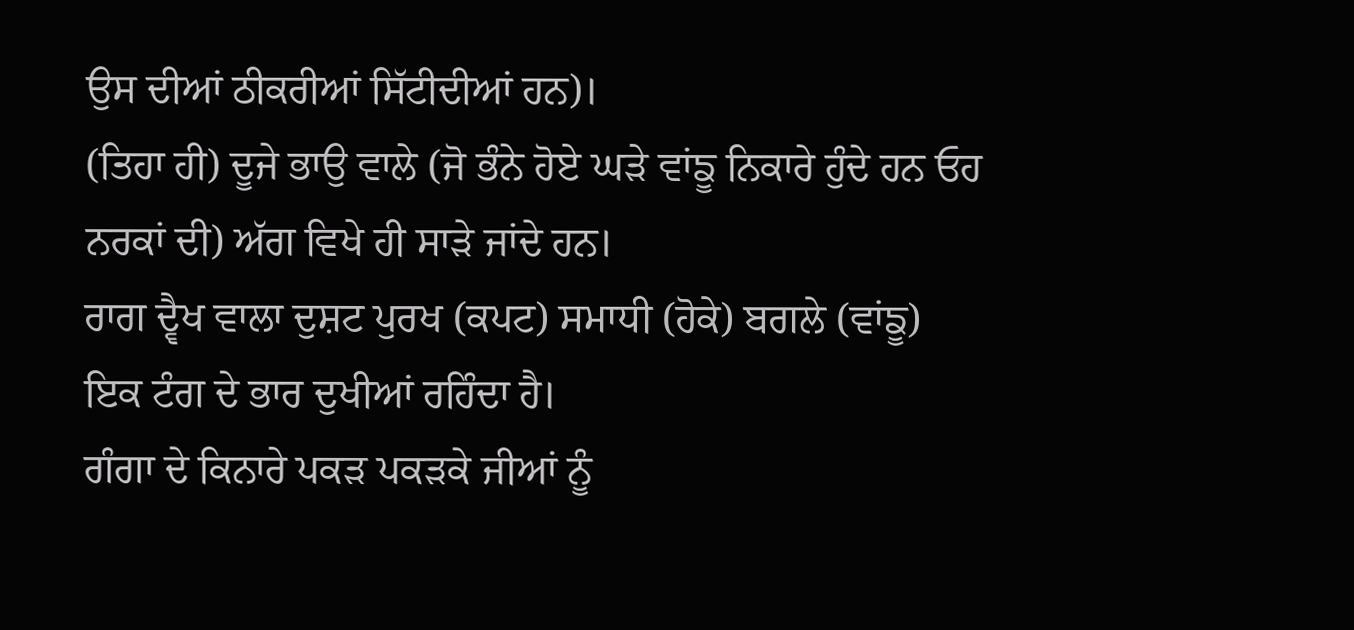ਉਸ ਦੀਆਂ ਠੀਕਰੀਆਂ ਸਿੱਟੀਦੀਆਂ ਹਨ)।
(ਤਿਹਾ ਹੀ) ਦੂਜੇ ਭਾਉ ਵਾਲੇ (ਜੋ ਭੰਨੇ ਹੋਏ ਘੜੇ ਵਾਂਙੂ ਨਿਕਾਰੇ ਹੁੰਦੇ ਹਨ ਓਹ ਨਰਕਾਂ ਦੀ) ਅੱਗ ਵਿਖੇ ਹੀ ਸਾੜੇ ਜਾਂਦੇ ਹਨ।
ਰਾਗ ਦ੍ਵੈਖ ਵਾਲਾ ਦੁਸ਼ਟ ਪੁਰਖ (ਕਪਟ) ਸਮਾਧੀ (ਹੋਕੇ) ਬਗਲੇ (ਵਾਂਙੂ) ਇਕ ਟੰਗ ਦੇ ਭਾਰ ਦੁਖੀਆਂ ਰਹਿੰਦਾ ਹੈ।
ਗੰਗਾ ਦੇ ਕਿਨਾਰੇ ਪਕੜ ਪਕੜਕੇ ਜੀਆਂ ਨੂੰ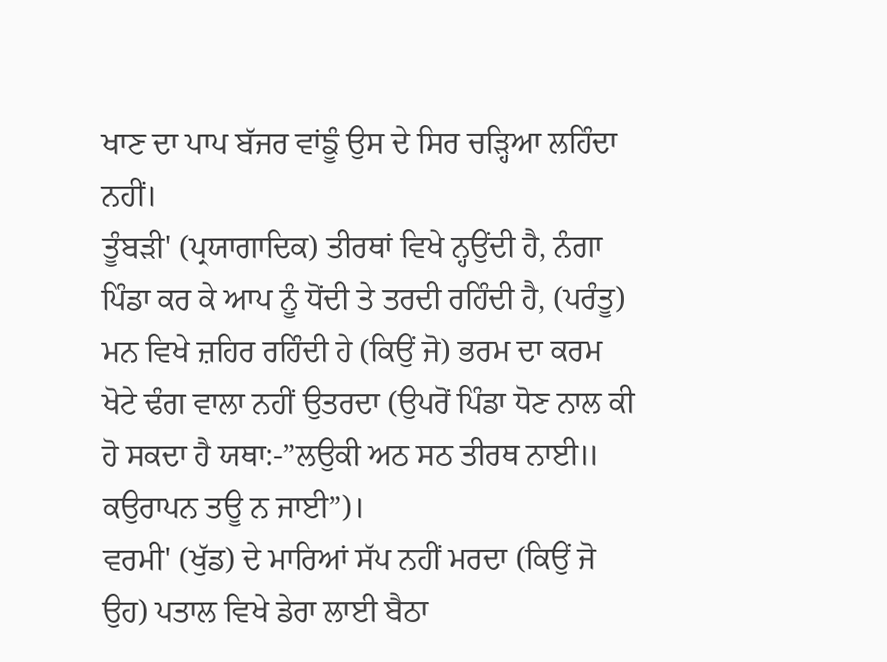ਖਾਣ ਦਾ ਪਾਪ ਬੱਜਰ ਵਾਂਙੂੰ ਉਸ ਦੇ ਸਿਰ ਚੜ੍ਹਿਆ ਲਹਿੰਦਾ ਨਹੀਂ।
ਤੂੰਬੜੀ' (ਪ੍ਰਯਾਗਾਦਿਕ) ਤੀਰਥਾਂ ਵਿਖੇ ਨ੍ਹਉਂਦੀ ਹੈ, ਨੰਗਾ ਪਿੰਡਾ ਕਰ ਕੇ ਆਪ ਨੂੰ ਧੋਂਦੀ ਤੇ ਤਰਦੀ ਰਹਿੰਦੀ ਹੈ, (ਪਰੰਤੂ)
ਮਨ ਵਿਖੇ ਜ਼ਹਿਰ ਰਹਿੰਦੀ ਹੇ (ਕਿਉਂ ਜੋ) ਭਰਮ ਦਾ ਕਰਮ ਖੋਟੇ ਢੰਗ ਵਾਲਾ ਨਹੀਂ ਉਤਰਦਾ (ਉਪਰੋਂ ਪਿੰਡਾ ਧੋਣ ਨਾਲ ਕੀ ਹੋ ਸਕਦਾ ਹੈ ਯਥਾ:-”ਲਉਕੀ ਅਠ ਸਠ ਤੀਰਥ ਨਾਈ॥ ਕਉਰਾਪਨ ਤਊ ਨ ਜਾਈ”)।
ਵਰਮੀ' (ਖੁੱਡ) ਦੇ ਮਾਰਿਆਂ ਸੱਪ ਨਹੀਂ ਮਰਦਾ (ਕਿਉਂ ਜੋ ਉਹ) ਪਤਾਲ ਵਿਖੇ ਡੇਰਾ ਲਾਈ ਬੈਠਾ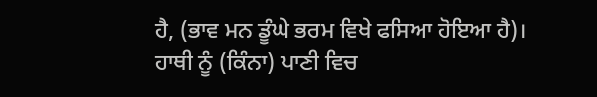ਹੈ, (ਭਾਵ ਮਨ ਡੂੰਘੇ ਭਰਮ ਵਿਖੇ ਫਸਿਆ ਹੋਇਆ ਹੈ)।
ਹਾਥੀ ਨੂੰ (ਕਿੰਨਾ) ਪਾਣੀ ਵਿਚ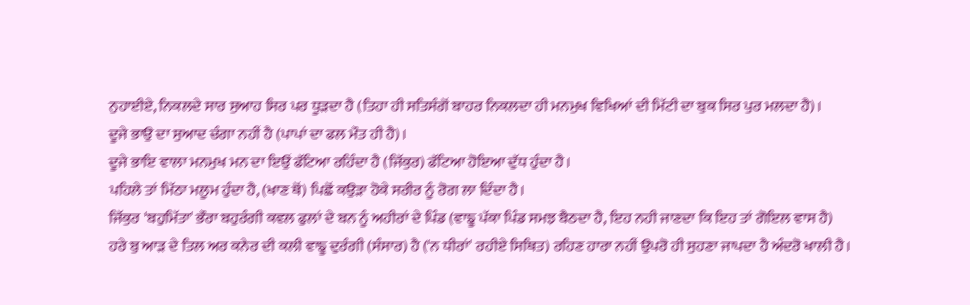ਨੁਹਾਈਏ, ਨਿਕਲਦੇ ਸਾਰ ਸੁਆਹ ਸਿਰ ਪਰ ਧੂੜਦਾ ਹੈ (ਤਿਹਾ ਹੀ ਸਤਿਸੰਗੋਂ ਬਾਹਰ ਨਿਕਲਦਾ ਹੀ ਮਨਮੁਖ ਵਿਖਿਆਂ ਦੀ ਮਿੱਟੀ ਦਾ ਬੁਕ ਸਿਰ ਪੁਰ ਮਲਦਾ ਹੈ)।
ਦੂਜੇ ਭਾਉ ਦਾ ਸੁਆਦ ਚੰਗਾ ਨਹੀਂ ਹੈ (ਪਾਪਾਂ ਦਾ ਫਲ ਮੌਤ ਹੀ ਹੈ)।
ਦੂਜੇ ਭਾਇ ਵਾਲਾ ਮਨਮੁਖ ਮਨ ਦਾ ਇਉਂ ਫੱਟਿਆ ਰਹਿੰਦਾ ਹੈ (ਜਿੱਕੁਰ) ਫੱਟਿਆ ਹੋਇਆ ਦੁੱਧ ਹੁੰਦਾ ਹੈ।
ਪਹਿਲੇ ਤਾਂ ਮਿੱਠਾ ਮਲੂਮ ਹੁੰਦਾ ਹੈ, (ਖਾਣ ਥੋਂ) ਪਿਛੋਂ ਕਉੜਾ ਹੋਕੇ ਸਰੀਰ ਨੂੰ ਰੋਗ ਲਾ ਦਿੰਦਾ ਹੈ।
ਜਿੱਕੁਰ 'ਬਹੁਮਿੱਤਾ' ਭੌਰਾ ਬਹੁਰੰਗੀ ਕਵਲ ਫੁਲਾਂ ਦੇ ਬਨ ਨੂੰ ਅਹੀਰਾਂ ਦੇ ਪਿੰਡ (ਵਾਙੂ ਪੱਕਾ ਪਿੰਡ ਸਮਝ ਬੈਠਦਾ ਹੈ, ਇਹ ਨਹੀ ਜਾਣਦਾ ਕਿ ਇਹ ਤਾਂ ਗੋਇਲ ਵਾਸ ਹੈ)
ਹਰੇ ਬੁ ਆੜ ਦੇ ਤਿਲ ਅਰ ਕਨੇਰ ਦੀ ਕਲੀ ਵਾਙੂ ਦੁਰੰਗੀ (ਸੰਸਾਰ) ਹੈ ('ਨ ਧੀਰਾਂ' ਰਹੀਏ ਸਿਥਿਤ) ਰਹਿਣ ਹਾਰਾ ਨਹੀਂ ਉਪਰੋ ਹੀ ਸੁਹਣਾ ਜਾਪਦਾ ਹੈ ਅੰਦਰੋ ਖਾਲੀ ਹੈ।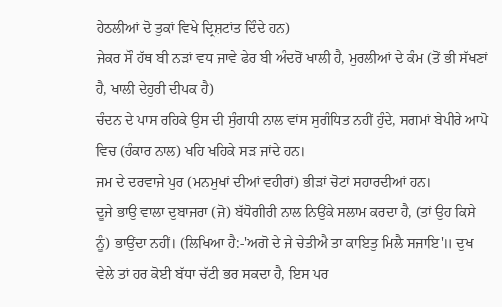ਹੇਠਲੀਆਂ ਦੋ ਤੁਕਾਂ ਵਿਖੇ ਦ੍ਰਿਸ਼ਟਾਂਤ ਦਿੰਦੇ ਹਨ)
ਜੇਕਰ ਸੌ ਹੱਥ ਬੀ ਨੜਾਂ ਵਧ ਜਾਵੇ ਫੇਰ ਬੀ ਅੰਦਰੋਂ ਖਾਲੀ ਹੈ, ਮੁਰਲੀਆਂ ਦੇ ਕੰਮ (ਤੋਂ ਭੀ ਸੱਖਣਾਂ ਹੈ, ਖਾਲੀ ਦੇਹੁਰੀ ਦੀਪਕ ਹੈ)
ਚੰਦਨ ਦੇ ਪਾਸ ਰਹਿਕੇ ਉਸ ਦੀ ਸੁੰਗਧੀ ਨਾਲ ਵਾਂਸ ਸੁਗੰਧਿਤ ਨਹੀਂ ਹੁੰਦੇ, ਸਗਮਾਂ ਬੇਪੀਰੇ ਆਪੋ ਵਿਚ (ਹੰਕਾਰ ਨਾਲ) ਖਹਿ ਖਹਿਕੇ ਸੜ ਜਾਂਦੇ ਹਨ।
ਜਮ ਦੇ ਦਰਵਾਜੇ ਪੁਰ (ਮਨਮੁਖਾਂ ਦੀਆਂ ਵਹੀਰਾਂ) ਭੀੜਾਂ ਚੋਟਾਂ ਸਹਾਰਦੀਆਂ ਹਨ।
ਦੂਜੇ ਭਾਉ ਵਾਲਾ ਦੁਬਾਜਰਾ (ਜੋ) ਬੱਧੋਗੀਰੀ ਨਾਲ ਨਿਉਂਕੇ ਸਲਾਮ ਕਰਦਾ ਹੈ, (ਤਾਂ ਉਹ ਕਿਸੇ ਨੂੰ) ਭਾਉਂਦਾ ਨਹੀਂ। (ਲਿਖਿਆ ਹੈ:-'ਅਗੋ ਦੇ ਜੇ ਚੇਤੀਐ ਤਾ ਕਾਇਤੁ ਮਿਲੈ ਸਜਾਇ'॥ ਦੁਖ ਵੇਲੇ ਤਾਂ ਹਰ ਕੋਈ ਬੱਧਾ ਚੱਟੀ ਭਰ ਸਕਦਾ ਹੈ, ਇਸ ਪਰ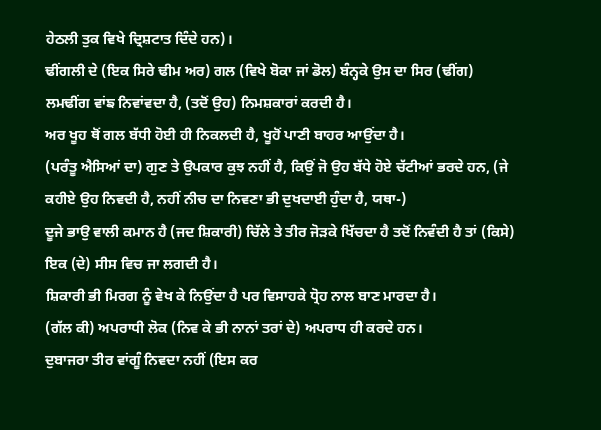ਹੇਠਲੀ ਤੁਕ ਵਿਖੇ ਦ੍ਰਿਸ਼ਟਾਤ ਦਿੰਦੇ ਹਨ)।
ਢੀਂਗਲੀ ਦੇ (ਇਕ ਸਿਰੇ ਢੀਮ ਅਰ) ਗਲ (ਵਿਖੇ ਬੋਕਾ ਜਾਂ ਡੋਲ) ਬੰਨ੍ਹਕੇ ਉਸ ਦਾ ਸਿਰ (ਢੀਂਗ) ਲਮਢੀਂਗ ਵਾਂਙ ਨਿਵਾਂਵਦਾ ਹੈ, (ਤਦੋਂ ਉਹ) ਨਿਮਸ਼ਕਾਰਾਂ ਕਰਦੀ ਹੈ।
ਅਰ ਖੂਹ ਥੋਂ ਗਲ ਬੱਧੀ ਹੋਈ ਹੀ ਨਿਕਲਦੀ ਹੈ, ਖੂਹੋਂ ਪਾਣੀ ਬਾਹਰ ਆਉਂਦਾ ਹੈ।
(ਪਰੰਤੂ ਐਸਿਆਂ ਦਾ) ਗੁਣ ਤੇ ਉਪਕਾਰ ਕੁਝ ਨਹੀਂ ਹੈ, ਕਿਉਂ ਜੋ ਉਹ ਬੱਧੇ ਹੋਏ ਚੱਟੀਆਂ ਭਰਦੇ ਹਨ, (ਜੇ ਕਹੀਏ ਉਹ ਨਿਵਦੀ ਹੈ, ਨਹੀਂ ਨੀਚ ਦਾ ਨਿਵਣਾ ਭੀ ਦੁਖਦਾਈ ਹੁੰਦਾ ਹੈ, ਯਥਾ-)
ਦੂਜੇ ਭਾਉ ਵਾਲੀ ਕਮਾਨ ਹੈ (ਜਦ ਸ਼ਿਕਾਰੀ) ਚਿੱਲੇ ਤੇ ਤੀਰ ਜੋੜਕੇ ਖਿੱਚਦਾ ਹੈ ਤਦੋਂ ਨਿਵੰਦੀ ਹੈ ਤਾਂ (ਕਿਸੇ) ਇਕ (ਦੇ) ਸੀਸ ਵਿਚ ਜਾ ਲਗਦੀ ਹੈ।
ਸ਼ਿਕਾਰੀ ਭੀ ਮਿਰਗ ਨੂੰ ਵੇਖ ਕੇ ਨਿਉਂਦਾ ਹੈ ਪਰ ਵਿਸਾਹਕੇ ਧ੍ਰੋਹ ਨਾਲ ਬਾਣ ਮਾਰਦਾ ਹੈ।
(ਗੱਲ ਕੀ) ਅਪਰਾਧੀ ਲੋਕ (ਨਿਵ ਕੇ ਭੀ ਨਾਨਾਂ ਤਰਾਂ ਦੇ) ਅਪਰਾਧ ਹੀ ਕਰਦੇ ਹਨ।
ਦੁਬਾਜਰਾ ਤੀਰ ਵਾਂਗੂੰ ਨਿਵਦਾ ਨਹੀਂ (ਇਸ ਕਰ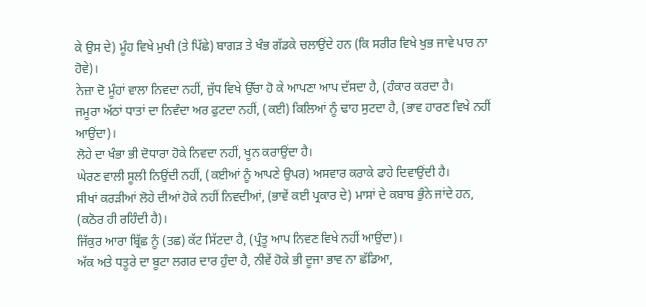ਕੇ ਉਸ ਦੇ) ਮੂੰਹ ਵਿਖੇ ਮੁਖੀ (ਤੇ ਪਿੱਛੇ) ਬਾਗੜ ਤੇ ਖੰਭ ਗੱਡਕੇ ਚਲਾਉਂਦੇ ਹਨ (ਕਿ ਸਰੀਰ ਵਿਖੇ ਖੁਭ ਜਾਵੇ ਪਾਰ ਨਾ ਹੋਵੇ)।
ਨੇਜ਼ਾ ਦੋ ਮੂੰਹਾਂ ਵਾਲਾ ਨਿਵਦਾ ਨਹੀਂ, ਜੁੱਧ ਵਿਖੇ ਉੱਚਾ ਹੋ ਕੇ ਆਪਣਾ ਆਪ ਦੱਸਦਾ ਹੈ, (ਹੰਕਾਰ ਕਰਦਾ ਹੈ।
ਜਮੂਰਾ ਅੱਠਾਂ ਧਾਤਾਂ ਦਾ ਨਿਵੰਦਾ ਅਰ ਫੁਟਦਾ ਨਹੀਂ, (ਕਈ) ਕਿਲਿਆਂ ਨੂੰ ਢਾਹ ਸੁਟਦਾ ਹੈ, (ਭਾਵ ਹਾਰਣ ਵਿਖੇ ਨਹੀਂ ਆਉਂਦਾ)।
ਲੋਹੇ ਦਾ ਖੰਭਾ ਭੀ ਦੋਧਾਰਾ ਹੋਕੇ ਨਿਵਦਾ ਨਹੀਂ, ਖੂਨ ਕਰਾਉਂਦਾ ਹੈ।
ਘੇਰਣ ਵਾਲੀ ਸੂਲੀ ਨਿਉਂਦੀ ਨਹੀਂ, (ਕਈਆਂ ਨੂੰ ਆਪਣੇ ਉਪਰ) ਅਸਵਾਰ ਕਰਾਕੇ ਫਾਹੇ ਦਿਵਾਉਂਦੀ ਹੈ।
ਸੀਖਾਂ ਕਰੜੀਆਂ ਲੋਹੇ ਦੀਆਂ ਹੋਕੇ ਨਹੀਂ ਨਿਵਦੀਆਂ, (ਭਾਵੇਂ ਕਈ ਪ੍ਰਕਾਰ ਦੇ) ਮਾਸਾਂ ਦੇ ਕਬਾਬ ਭੁੰਨੇ ਜਾਂਦੇ ਹਨ, (ਕਠੋਰ ਹੀ ਰਹਿੰਦੀ ਹੈ)।
ਜਿੱਕੁਰ ਆਰਾ ਬ੍ਰਿੱਛ ਨੂੰ (ਤਛ) ਕੱਟ ਸਿੱਟਦਾ ਹੈ, (ਪ੍ਰੰਤੂ ਆਪ ਨਿਵਣ ਵਿਖੇ ਨਹੀਂ ਆਉਂਦਾ)।
ਅੱਕ ਅਤੇ ਧਤੂਰੇ ਦਾ ਬੂਟਾ ਲਗਰ ਦਾਰ ਹੁੰਦਾ ਹੈ, ਨੀਵੇਂ ਹੋਕੇ ਭੀ ਦੂਜਾ ਭਾਵ ਨਾ ਛੱਡਿਆ,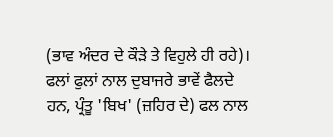(ਭਾਵ ਅੰਦਰ ਦੇ ਕੌੜੇ ਤੇ ਵਿਹੁਲੇ ਹੀ ਰਹੇ)।
ਫਲਾਂ ਫੁਲਾਂ ਨਾਲ ਦੁਬਾਜਰੇ ਭਾਵੇਂ ਫੈਲਦੇ ਹਨ, ਪ੍ਰੰਤੂ 'ਬਿਖ' (ਜ਼ਹਿਰ ਦੇ) ਫਲ ਨਾਲ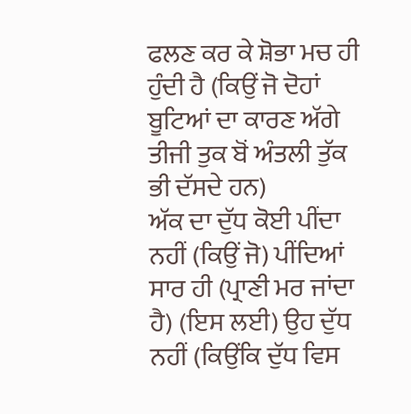ਫਲਣ ਕਰ ਕੇ ਸ਼ੋਭਾ ਮਚ ਹੀ ਹੁੰਦੀ ਹੈ (ਕਿਉਂ ਜੋ ਦੋਹਾਂ ਬੂਟਿਆਂ ਦਾ ਕਾਰਣ ਅੱਗੇ ਤੀਜੀ ਤੁਕ ਬੋਂ ਅੰਤਲੀ ਤੁੱਕ ਭੀ ਦੱਸਦੇ ਹਨ)
ਅੱਕ ਦਾ ਦੁੱਧ ਕੋਈ ਪੀਂਦਾ ਨਹੀਂ (ਕਿਉਂ ਜੋ) ਪੀਂਦਿਆਂ ਸਾਰ ਹੀ (ਪ੍ਰਾਣੀ ਮਰ ਜਾਂਦਾ ਹੈ) (ਇਸ ਲਈ) ਉਹ ਦੁੱਧ ਨਹੀਂ (ਕਿਉਂਕਿ ਦੁੱਧ ਵਿਸ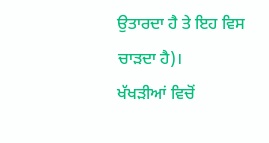ਉਤਾਰਦਾ ਹੈ ਤੇ ਇਹ ਵਿਸ ਚਾੜਦਾ ਹੈ)।
ਖੱਖੜੀਆਂ ਵਿਚੋਂ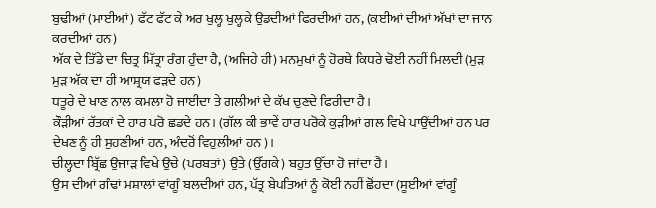ਬੁਢੀਆਂ (ਮਾਈਆਂ) ਫੱਟ ਫੱਟ ਕੇ ਅਰ ਖੁਲ੍ਹ ਖੁਲ੍ਹਕੇ ਉਡਦੀਆਂ ਫਿਰਦੀਆਂ ਹਨ, (ਕਈਆਂ ਦੀਆਂ ਅੱਖਾਂ ਦਾ ਜਾਨ ਕਰਦੀਆਂ ਹਨ)
ਅੱਕ ਦੇ ਤਿੱਡੇ ਦਾ ਚਿਤ੍ਰ ਮਿੱਤ੍ਰਾ ਰੰਗ ਹੁੰਦਾ ਹੈ, (ਅਜਿਹੇ ਹੀ) ਮਨਮੁਖਾਂ ਨੂੰ ਹੋਰਥੇ ਕਿਧਰੇ ਢੋਈ ਨਹੀਂ ਮਿਲਦੀ (ਮੁੜ ਮੁੜ ਅੱਕ ਦਾ ਹੀ ਆਸ਼੍ਰਯ ਫੜਦੇ ਹਨ)
ਧਤੂਰੇ ਦੇ ਖਾਣ ਨਾਲ ਕਮਲਾ ਹੋ ਜਾਈਦਾ ਤੇ ਗਲੀਆਂ ਦੇ ਕੱਖ ਚੁਣਦੇ ਫਿਰੀਦਾ ਹੈ।
ਕੌੜੀਆਂ ਰੱਤਕਾਂ ਦੇ ਹਾਰ ਪਰੋ ਛਡਦੇ ਹਨ। (ਗੱਲ ਕੀ ਭਾਵੇਂ ਹਾਰ ਪਰੋਕੇ ਕੁੜੀਆਂ ਗਲ ਵਿਖੇ ਪਾਉਂਦੀਆਂ ਹਨ ਪਰ ਦੇਖਣ ਨੂੰ ਹੀ ਸੁਹਣੀਆਂ ਹਨ, ਅੰਦਰੋਂ ਵਿਹੁਲੀਆਂ ਹਨ)।
ਚੀਲ੍ਹਦਾ ਬ੍ਰਿੱਛ ਉਜਾੜ ਵਿਖੇ ਉਚੇ (ਪਰਬਤਾਂ) ਉਤੇ (ਉੱਗਕੇ) ਬਹੁਤ ਉੱਚਾ ਹੋ ਜਾਂਦਾ ਹੈ।
ਉਸ ਦੀਆਂ ਗੰਢਾਂ ਮਸ਼ਾਲਾਂ ਵਾਂਗੂੰ ਬਲਦੀਆਂ ਹਨ, ਪੱਤ੍ਰ ਬੇਪਤਿਆਂ ਨੂੰ ਕੋਈ ਨਹੀਂ ਛੋਂਹਦਾ (ਸੂਈਆਂ ਵਾਂਗੂੰ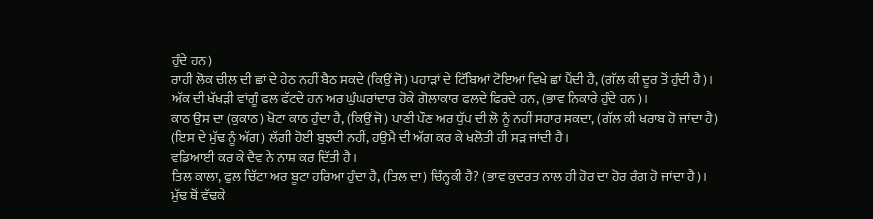ਹੁੰਦੇ ਹਨ)
ਰਾਹੀ ਲੋਕ ਚੀਲ ਦੀ ਛਾਂ ਦੇ ਹੇਠ ਨਹੀਂ ਬੈਠ ਸਕਦੇ (ਕਿਉਂ ਜੋ) ਪਹਾੜਾਂ ਦੇ ਟਿੱਬਿਆਂ ਟੋਇਆਂ ਵਿਖੇ ਛਾਂ ਪੈਂਦੀ ਹੈ, (ਗੱਲ ਕੀ ਦੂਰ ਤੋਂ ਹੁੰਦੀ ਹੈ)।
ਅੱਕ ਦੀ ਖੱਖੜੀ ਵਾਂਗੂੰ ਫਲ ਫੱਟਦੇ ਹਨ ਅਰ ਘੁੰਘਰਾਂਦਾਰ ਹੋਕੇ ਗੋਲਾਕਾਰ ਫਲਦੇ ਫਿਰਦੇ ਹਨ, (ਭਾਵ ਨਿਕਾਰੇ ਹੁੰਦੇ ਹਨ)।
ਕਾਠ ਉਸ ਦਾ (ਕੁਕਾਠ) ਖੋਟਾ ਕਾਠ ਹੁੰਦਾ ਹੈ, (ਕਿਉਂ ਜੋ) ਪਾਣੀ ਪੌਣ ਅਰ ਧੁੱਪ ਦੀ ਲੋ ਨੂੰ ਨਹੀਂ ਸਹਾਰ ਸਕਦਾ, (ਗੱਲ ਕੀ ਖਰਾਬ ਹੋ ਜਾਂਦਾ ਹੈ)
(ਇਸ ਦੇ ਮੁੱਢ ਨੂੰ ਅੱਗ) ਲੱਗੀ ਹੋਈ ਬੁਝਦੀ ਨਹੀਂ, ਹਉਮੈ ਦੀ ਅੱਗ ਕਰ ਕੇ ਖਲੋਤੀ ਹੀ ਸੜ ਜਾਂਦੀ ਹੈ।
ਵਡਿਆਈ ਕਰ ਕੇ ਦੈਵ ਨੇ ਨਾਸ਼ ਕਰ ਦਿੱਤੀ ਹੈ।
ਤਿਲ ਕਾਲਾ, ਫੁਲ ਚਿੱਟਾ ਅਰ ਬੂਟਾ ਹਰਿਆ ਹੁੰਦਾ ਹੈ, (ਤਿਲ ਦਾ) ਚਿੰਨ੍ਹਕੀ ਹੈ? (ਭਾਵ ਕੁਦਰਤ ਨਾਲ ਹੀ ਹੋਰ ਦਾ ਹੋਰ ਰੰਗ ਹੋ ਜਾਂਦਾ ਹੈ)।
ਮੁੱਢ ਥੋਂ ਵੱਢਕੇ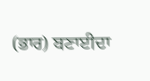(ਭਾਰ) ਬਣਾਈਦਾ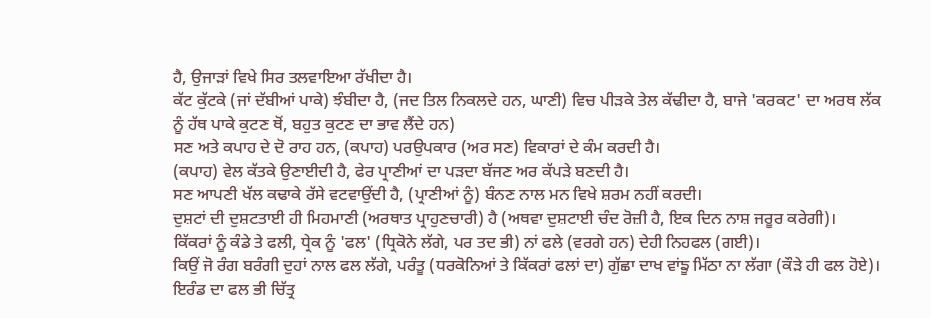ਹੈ, ਉਜਾੜਾਂ ਵਿਖੇ ਸਿਰ ਤਲਵਾਇਆ ਰੱਖੀਦਾ ਹੈ।
ਕੱਟ ਕੁੱਟਕੇ (ਜਾਂ ਦੱਬੀਆਂ ਪਾਕੇ) ਝੰਬੀਦਾ ਹੈ, (ਜਦ ਤਿਲ ਨਿਕਲਦੇ ਹਨ, ਘਾਣੀ) ਵਿਚ ਪੀੜਕੇ ਤੇਲ ਕੱਢੀਦਾ ਹੈ, ਬਾਜੇ 'ਕਰਕਟ' ਦਾ ਅਰਥ ਲੱਕ ਨੂੰ ਹੱਥ ਪਾਕੇ ਕੁਟਣ ਥੋਂ, ਬਹੁਤ ਕੁਟਣ ਦਾ ਭਾਵ ਲੈਂਦੇ ਹਨ)
ਸਣ ਅਤੇ ਕਪਾਹ ਦੇ ਦੋ ਰਾਹ ਹਨ, (ਕਪਾਹ) ਪਰਉਪਕਾਰ (ਅਰ ਸਣ) ਵਿਕਾਰਾਂ ਦੇ ਕੰਮ ਕਰਦੀ ਹੈ।
(ਕਪਾਹ) ਵੇਲ ਕੱਤਕੇ ਉਣਾਈਦੀ ਹੈ, ਫੇਰ ਪ੍ਰਾਣੀਆਂ ਦਾ ਪੜਦਾ ਬੱਜਣ ਅਰ ਕੱਪੜੇ ਬਣਦੀ ਹੈ।
ਸਣ ਆਪਣੀ ਖੱਲ ਕਢਾਕੇ ਰੱਸੇ ਵਟਵਾਉਂਦੀ ਹੈ, (ਪ੍ਰਾਣੀਆਂ ਨੂੰ) ਬੰਨਣ ਨਾਲ ਮਨ ਵਿਖੇ ਸ਼ਰਮ ਨਹੀਂ ਕਰਦੀ।
ਦੁਸ਼ਟਾਂ ਦੀ ਦੁਸ਼ਟਤਾਈ ਹੀ ਮਿਹਮਾਣੀ (ਅਰਥਾਤ ਪ੍ਰਾਹੁਣਚਾਰੀ) ਹੈ (ਅਥਵਾ ਦੁਸ਼ਟਾਈ ਚੰਦ ਰੋਜ਼ੀ ਹੈ, ਇਕ ਦਿਨ ਨਾਸ਼ ਜਰੂਰ ਕਰੇਗੀ)।
ਕਿੱਕਰਾਂ ਨੂੰ ਕੰਡੇ ਤੇ ਫਲੀ, ਧ੍ਰੇਕ ਨੂੰ 'ਫਲ' (ਧ੍ਰਿਕੋਨੇ ਲੱਗੇ, ਪਰ ਤਦ ਭੀ) ਨਾਂ ਫਲੇ (ਵਰਗੇ ਹਨ) ਦੇਹੀ ਨਿਹਫਲ (ਗਈ)।
ਕਿਉਂ ਜੋ ਰੰਗ ਬਰੰਗੀ ਦੁਹਾਂ ਨਾਲ ਫਲ ਲੱਗੇ, ਪਰੰਤੂ (ਧਰਕੋਨਿਆਂ ਤੇ ਕਿੱਕਰਾਂ ਫਲਾਂ ਦਾ) ਗੁੱਛਾ ਦਾਖ ਵਾਂਙੂ ਮਿੱਠਾ ਨਾ ਲੱਗਾ (ਕੌੜੇ ਹੀ ਫਲ ਹੋਏ)।
ਇਰੰਡ ਦਾ ਫਲ ਭੀ ਚਿੱਤ੍ਰ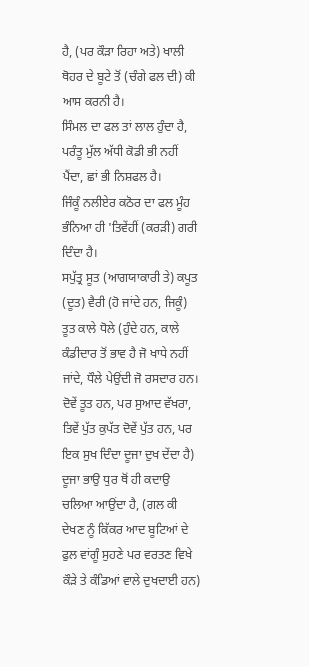ਹੈ, (ਪਰ ਕੌੜਾ ਰਿਹਾ ਅਤੇ) ਖਾਲੀ ਥੋਹਰ ਦੇ ਬੂਟੇ ਤੋਂ (ਚੰਗੇ ਫਲ ਦੀ) ਕੀ ਆਸ ਕਰਨੀ ਹੈ।
ਸਿੰਮਲ ਦਾ ਫਲ ਤਾਂ ਲਾਲ ਹੁੰਦਾ ਹੈ, ਪਰੰਤੂ ਮੁੱਲ ਅੱਧੀ ਕੋਡੀ ਭੀ ਨਹੀਂ ਪੈਂਦਾ, ਛਾਂ ਭੀ ਨਿਸ਼ਫਲ ਹੈ।
ਜਿੰਕੂੰ ਨਲੀਏਰ ਕਠੋਰ ਦਾ ਫਲ ਮੂੰਹ ਭੰਨਿਆ ਹੀ 'ਤਿਵੇਂਹੀਂ (ਕਰੜੀ) ਗਰੀ ਦਿੰਦਾ ਹੈ।
ਸਪੁੱਤ੍ਰ ਸੂਤ (ਆਗਯਾਕਾਰੀ ਤੇ) ਕਪੂਤ (ਦੂਤ) ਵੈਰੀ (ਹੋ ਜਾਂਦੇ ਹਨ, ਜਿਕੂੰ) ਤੂਤ ਕਾਲੇ ਧੋਲੇ (ਹੁੰਦੇ ਹਨ, ਕਾਲੇ ਕੰਡੀਦਾਰ ਤੋਂ ਭਾਵ ਹੈ ਜੋ ਖਾਧੇ ਨਹੀਂ ਜਾਂਦੇ, ਧੌਲੇ ਪੇਉਂਦੀ ਜੋ ਰਸਦਾਰ ਹਨ। ਦੋਵੇਂ ਤੂਤ ਹਨ, ਪਰ ਸੁਆਦ ਵੱਖਰਾ, ਤਿਵੇਂ ਪੁੱਤ ਕੁਪੱਤ ਦੋਵੇਂ ਪੁੱਤ ਹਨ, ਪਰ ਇਕ ਸੁਖ ਦਿੰਦਾ ਦੂਜਾ ਦੁਖ ਦੇਂਦਾ ਹੈ)
ਦੂਜਾ ਭਾਉ ਧੁਰ ਥੋਂ ਹੀ ਕਦਾਉ ਚਲਿਆ ਆਉਂਦਾ ਹੈ, (ਗਲ ਕੀ ਦੇਖਣ ਨੂੰ ਕਿੱਕਰ ਆਦ ਬੂਟਿਆਂ ਦੇ ਫੁਲ ਵਾਂਗੂੰ ਸੁਹਣੇ ਪਰ ਵਰਤਣ ਵਿਖੇ ਕੌੜੇ ਤੇ ਕੰਡਿਆਂ ਵਾਲੇ ਦੁਖਦਾਈ ਹਨ)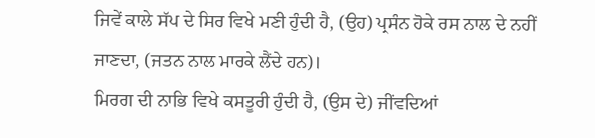ਜਿਵੇਂ ਕਾਲੇ ਸੱਪ ਦੇ ਸਿਰ ਵਿਖੇ ਮਣੀ ਹੁੰਦੀ ਹੈ, (ਉਹ) ਪ੍ਰਸੰਨ ਹੋਕੇ ਰਸ ਨਾਲ ਦੇ ਨਹੀਂ ਜਾਣਦਾ, (ਜਤਨ ਨਾਲ ਮਾਰਕੇ ਲੈਂਦੇ ਹਨ)।
ਮਿਰਗ ਦੀ ਨਾਭਿ ਵਿਖੇ ਕਸਤੂਰੀ ਹੁੰਦੀ ਹੈ, (ਉਸ ਦੇ) ਜੀਂਵਦਿਆਂ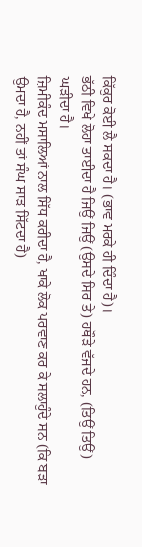ਕਿੱਕੁਰ ਕੋਈ ਲੈ ਸਕਦਾ ਹੈ। (ਭਾਵ ਮਰਕੇ ਹੀ ਦਿੰਦਾ ਹੈ)।
ਭੱਠੀ ਵਿਖੇ ਲੋਹਾ ਤਾਈਦਾ ਹੈ ਜਿਉਂ ਜਿਉਂ (ਉਸਦੇ ਸਿਰ ਤੇ) ਹਥੌੜੇ ਵੱਜਦੇ ਹਨ, (ਤਿਉਂ ਤਿਉਂ) ਘੜੀਦਾ ਹੈ।
ਜ਼ਿਮੀਕੰਦ ਮਸਾਲਿਆਂ ਨਾਲ ਸਿੱਧ ਕਰੀਦਾ ਹੈ, ਖਾਕੇ ਲੋਕ ਪਰਵਾਣ ਕਰ ਕੇ ਸਲਾਹੁੰਦੇ ਸਨ (ਕਿ ਬੜਾ ਉਮਦਾ ਹੈ, ਨਹੀਂ ਤਾਂ ਸੰਘ ਸਾੜ ਸਿੱਟਦਾ ਹੈ)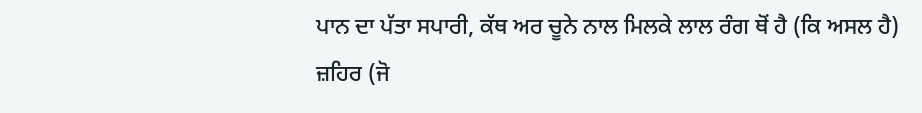ਪਾਨ ਦਾ ਪੱਤਾ ਸਪਾਰੀ, ਕੱਥ ਅਰ ਚੂਨੇ ਨਾਲ ਮਿਲਕੇ ਲਾਲ ਰੰਗ ਥੋਂ ਹੈ (ਕਿ ਅਸਲ ਹੈ)
ਜ਼ਹਿਰ (ਜੋ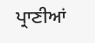ਪ੍ਰਾਣੀਆਂ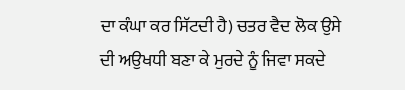ਦਾ ਕੰਘਾ ਕਰ ਸਿੱਟਦੀ ਹੈ) ਚਤਰ ਵੈਦ ਲੋਕ ਉਸੇ ਦੀ ਅਉਖਧੀ ਬਣਾ ਕੇ ਮੁਰਦੇ ਨੂੰ ਜਿਵਾ ਸਕਦੇ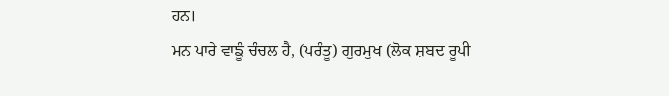ਹਨ।
ਮਨ ਪਾਰੇ ਵਾਙੂੰ ਚੰਚਲ ਹੈ, (ਪਰੰਤੂ) ਗੁਰਮੁਖ (ਲੋਕ ਸ਼ਬਦ ਰੂਪੀ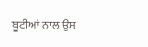ਬੂਟੀਆਂ ਨਾਲ ਉਸ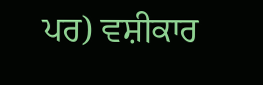ਪਰ) ਵਸ਼ੀਕਾਰ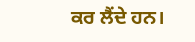ਕਰ ਲੈਂਦੇ ਹਨ।